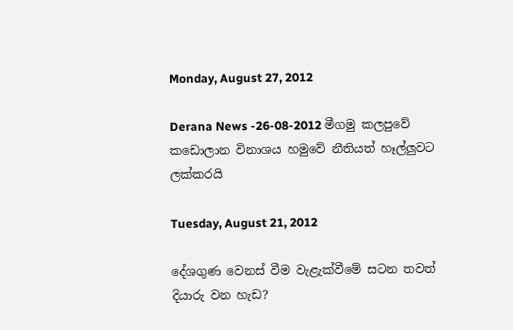Monday, August 27, 2012

Derana News -26-08-2012 මීගමු කලපුවේ කඩොලාන විනාශය හමුවේ නීතියත් හෑල්ලුවට ලක්කරයි

Tuesday, August 21, 2012

දේශගුණ වෙනස්‌ වීම වැළැක්‌වීමේ සටන තවත් දියාරු වන හැඩ?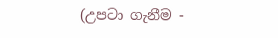(උපටා ගැනීම -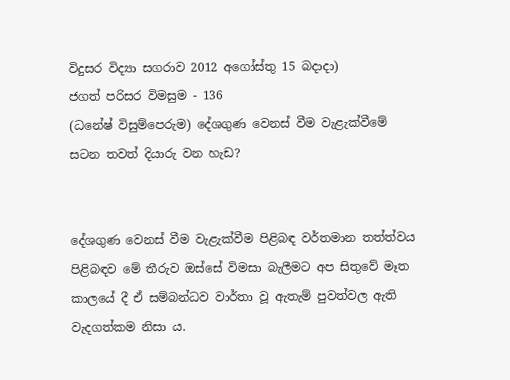විදුසර විද්‍යා සගරාව 2012 අගෝස්තු 15 බදාදා)
ජගත් පරිසර විමසුම - 136
(ධනේෂ් විසුම්පෙරුම) දේශගුණ වෙනස්‌ වීම වැළැක්‌වීමේ
සටන තවත් දියාරු වන හැඩ?


දේශගුණ වෙනස්‌ වීම වැළැක්‌වීම පිළිබඳ වර්තමාන තත්ත්වය පිළිබඳව මේ තීරුව ඔස්‌සේ විමසා බැලීමට අප සිතුවේ මෑත කාලයේ දී ඒ සම්බන්ධව වාර්තා වූ ඇතැම් පුවත්වල ඇති වැදගත්කම නිසා ය.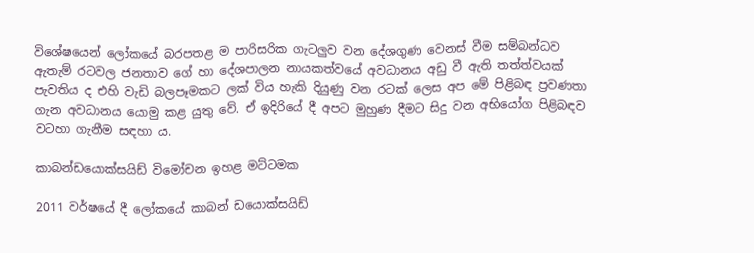විශේෂයෙන් ලෝකයේ බරපතළ ම පාරිසරික ගැටලුව වන දේශගුණ වෙනස්‌ වීම සම්බන්ධව ඇතැම් රටවල ජනතාව ගේ හා දේශපාලන නායකත්වයේ අවධානය අඩු වී ඇති තත්ත්වයක්‌ පැවතිය ද එහි වැඩි බලපෑමකට ලක්‌ විය හැකි දියුණු වන රටක්‌ ලෙස අප මේ පිළිබඳ ප්‍රවණතා ගැන අවධානය යොමු කළ යුතු වේ. ඒ ඉදිරියේ දී අපට මුහුණ දීමට සිදු වන අභියෝග පිළිබඳව වටහා ගැනීම සඳහා ය.

කාබන්ඩයොක්‌සයිඩ් විමෝචන ඉහළ මට්‌ටමක

2011 වර්ෂයේ දී ලෝකයේ කාබන් ඩයොක්‌සයිඩ්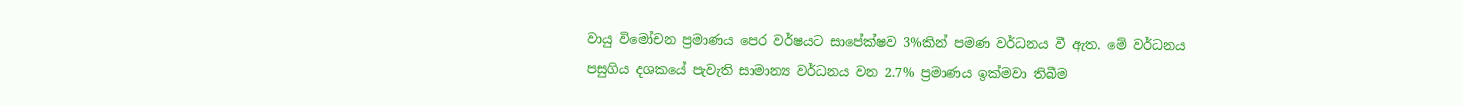වායු විමෝචන ප්‍රමාණය පෙර වර්ෂයට සාපේක්‌ෂව 3%කින් පමණ වර්ධනය වී ඇත. මේ වර්ධනය පසුගිය දශකයේ පැවැති සාමාන්‍ය වර්ධනය වන 2.7% ප්‍රමාණය ඉක්‌මවා තිබීම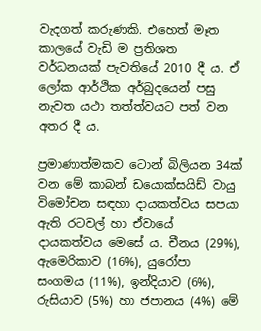වැදගත් කරුණකි. එහෙත් මෑත කාලයේ වැඩි ම ප්‍රතිශත වර්ධනයක්‌ පැවතියේ 2010 දී ය. ඒ ලෝක ආර්ථික අර්බුදයෙන් පසු නැවත යථා තත්ත්වයට පත් වන අතර දී ය.

ප්‍රමාණාත්මකව ටොන් බිලියන 34ක්‌ වන මේ කාබන් ඩයොක්‌සයිඩ් වායු විමෝචන සඳහා දායකත්වය සපයා ඇති රටවල් හා ඒවායේ දායකත්වය මෙසේ ය. චීනය (29%), ඇමෙරිකාව (16%), යුරෝපා සංගමය (11%), ඉන්දියාව (6%), රුසියාව (5%) හා ජපානය (4%) මේ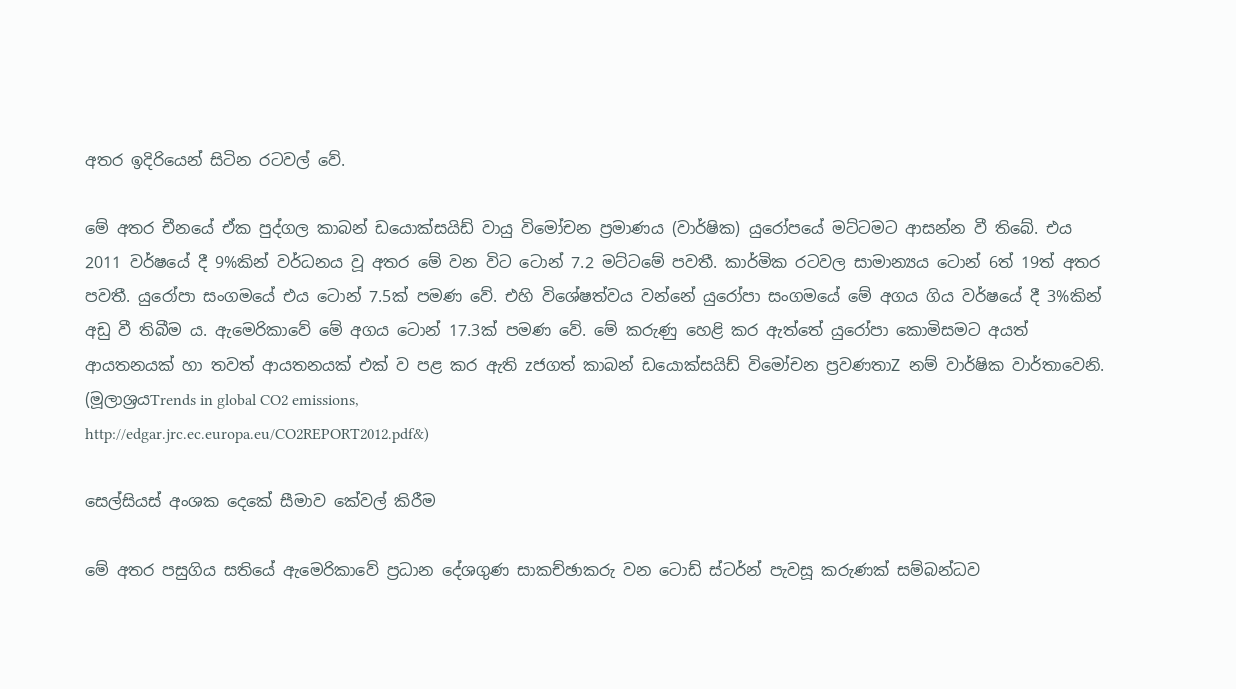අතර ඉදිරියෙන් සිටින රටවල් වේ.

මේ අතර චීනයේ ඒක පුද්ගල කාබන් ඩයොක්‌සයිඩ් වායු විමෝචන ප්‍රමාණය (වාර්ෂික) යුරෝපයේ මට්‌ටමට ආසන්න වී තිබේ. එය 2011 වර්ෂයේ දී 9%කින් වර්ධනය වූ අතර මේ වන විට ටොන් 7.2 මට්‌ටමේ පවතී. කාර්මික රටවල සාමාන්‍යය ටොන් 6ත් 19ත් අතර පවතී. යුරෝපා සංගමයේ එය ටොන් 7.5ක්‌ පමණ වේ. එහි විශේෂත්වය වන්නේ යුරෝපා සංගමයේ මේ අගය ගිය වර්ෂයේ දී 3%කින් අඩු වී තිබීම ය. ඇමෙරිකාවේ මේ අගය ටොන් 17.3ක්‌ පමණ වේ. මේ කරුණු හෙළි කර ඇත්තේ යුරෝපා කොමිසමට අයත් ආයතනයක්‌ හා තවත් ආයතනයක්‌ එක්‌ ව පළ කර ඇති zජගත් කාබන් ඩයොක්‌සයිඩ් විමෝචන ප්‍රවණතාZ නම් වාර්ෂික වාර්තාවෙනි. (මූලාශ්‍රයTrends in global CO2 emissions,
http://edgar.jrc.ec.europa.eu/CO2REPORT2012.pdf&)

සෙල්සියස්‌ අංශක දෙකේ සීමාව කේවල් කිරීම

මේ අතර පසුගිය සතියේ ඇමෙරිකාවේ ප්‍රධාන දේශගුණ සාකච්ඡාකරු වන ටොඩ් ස්‌ටර්න් පැවසූ කරුණක්‌ සම්බන්ධව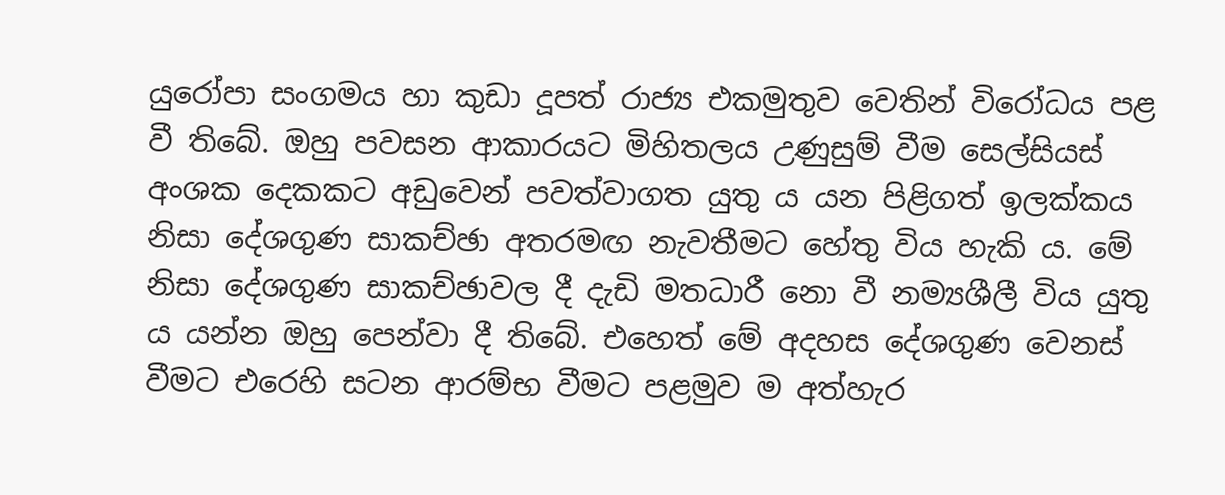යුරෝපා සංගමය හා කුඩා දූපත් රාජ්‍ය එකමුතුව වෙතින් විරෝධය පළ වී තිබේ. ඔහු පවසන ආකාරයට මිහිතලය උණුසුම් වීම සෙල්සියස්‌ අංශක දෙකකට අඩුවෙන් පවත්වාගත යුතු ය යන පිළිගත් ඉලක්‌කය නිසා දේශගුණ සාකච්ඡා අතරමඟ නැවතීමට හේතු විය හැකි ය. මේ නිසා දේශගුණ සාකච්ඡාවල දී දැඩි මතධාරී නො වී නම්‍යශීලී විය යුතු ය යන්න ඔහු පෙන්වා දී තිබේ. එහෙත් මේ අදහස දේශගුණ වෙනස්‌ වීමට එරෙහි සටන ආරම්භ වීමට පළමුව ම අත්හැර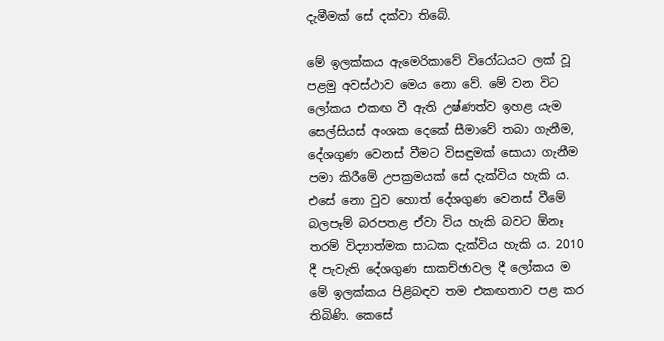දැමීමක්‌ සේ දක්‌වා තිබේ.

මේ ඉලක්‌කය ඇමෙරිකාවේ විරෝධයට ලක්‌ වූ පළමු අවස්‌ථාව මෙය නො වේ. මේ වන විට ලෝකය එකඟ වී ඇති උෂ්ණත්ව ඉහළ යැම සෙල්සියස්‌ අංශක දෙකේ සීමාවේ තබා ගැනීම, දේශගුණ වෙනස්‌ වීමට විසඳුමක්‌ සොයා ගැනීම පමා කිරීමේ උපක්‍රමයක්‌ සේ දැක්‌විය හැකි ය. එසේ නො වුව හොත් දේශගුණ වෙනස්‌ වීමේ බලපෑම් බරපතළ ඒවා විය හැකි බවට ඕනෑ තරම් විද්‍යාත්මක සාධක දැක්‌විය හැකි ය. 2010 දී පැවැති දේශගුණ සාකච්ඡාවල දී ලෝකය ම මේ ඉලක්‌කය පිළිබඳව තම එකඟතාව පළ කර තිබිණි. කෙසේ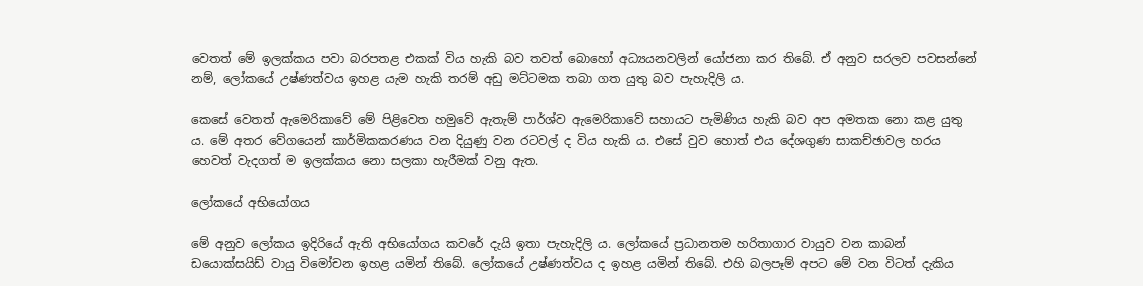වෙතත් මේ ඉලක්‌කය පවා බරපතළ එකක්‌ විය හැකි බව තවත් බොහෝ අධ්‍යයනවලින් යෝජනා කර තිබේ. ඒ අනුව සරලව පවසන්නේ නම්, ලෝකයේ උෂ්ණත්වය ඉහළ යැම හැකි තරම් අඩු මට්‌ටමක තබා ගත යුතු බව පැහැදිලි ය.

කෙසේ වෙතත් ඇමෙරිකාවේ මේ පිළිවෙත හමුවේ ඇතැම් පාර්ශ්ව ඇමෙරිකාවේ සහායට පැමිණිය හැකි බව අප අමතක නො කළ යුතු ය. මේ අතර වේගයෙන් කාර්මිකකරණය වන දියුණු වන රටවල් ද විය හැකි ය. එසේ වුව හොත් එය දේශගුණ සාකච්ඡාවල හරය හෙවත් වැදගත් ම ඉලක්‌කය නො සලකා හැරීමක්‌ වනු ඇත.

ලෝකයේ අභියෝගය

මේ අනුව ලෝකය ඉදිරියේ ඇති අභියෝගය කවරේ දැයි ඉතා පැහැදිලි ය. ලෝකයේ ප්‍රධානතම හරිතාගාර වායුව වන කාබන් ඩයොක්‌සයිඩ් වායු විමෝචන ඉහළ යමින් තිබේ. ලෝකයේ උෂ්ණත්වය ද ඉහළ යමින් තිබේ. එහි බලපෑම් අපට මේ වන විටත් දැකිය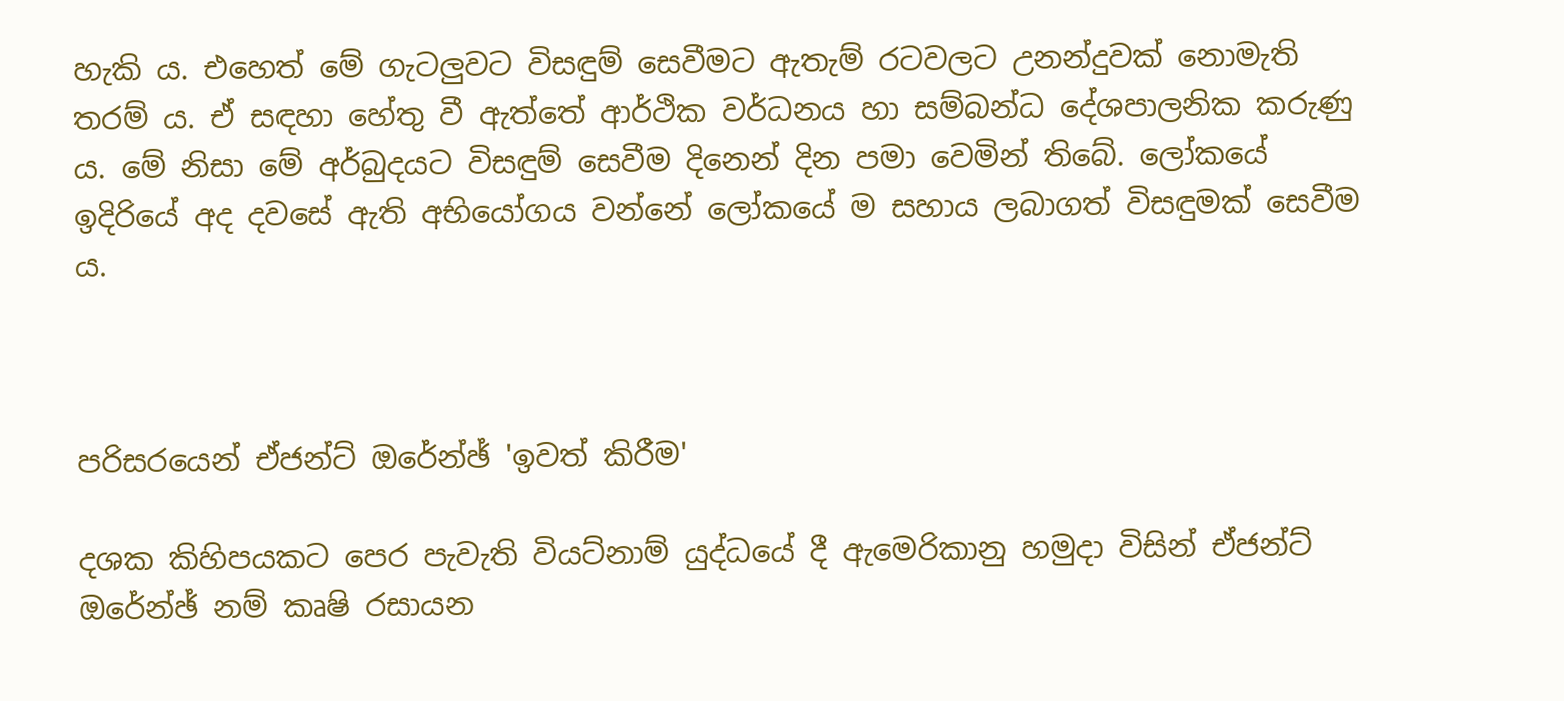හැකි ය. එහෙත් මේ ගැටලුවට විසඳුම් සෙවීමට ඇතැම් රටවලට උනන්දුවක්‌ නොමැති තරම් ය. ඒ සඳහා හේතු වී ඇත්තේ ආර්ථික වර්ධනය හා සම්බන්ධ දේශපාලනික කරුණු ය. මේ නිසා මේ අර්බුදයට විසඳුම් සෙවීම දිනෙන් දින පමා වෙමින් තිබේ. ලෝකයේ ඉදිරියේ අද දවසේ ඇති අභියෝගය වන්නේ ලෝකයේ ම සහාය ලබාගත් විසඳුමක්‌ සෙවීම ය.



පරිසරයෙන් ඒජන්ට්‌ ඔරේන්ඡ් 'ඉවත් කිරීම'

දශක කිහිපයකට පෙර පැවැති වියට්‌නාම් යුද්ධයේ දී ඇමෙරිකානු හමුදා විසින් ඒජන්ට්‌ ඔරේන්ඡ් නම් කෘෂි රසායන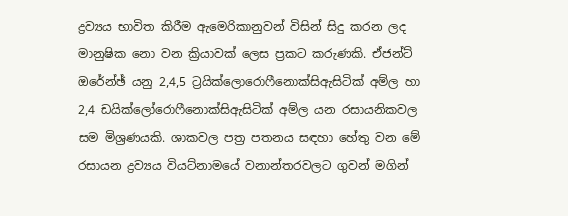ද්‍රව්‍යය භාවිත කිරීම ඇමෙරිකානුවන් විසින් සිදු කරන ලද මානුෂික නො වන ක්‍රියාවක්‌ ලෙස ප්‍රකට කරුණකි. ඒජන්ට්‌ ඔරේන්ඡ් යනු 2,4,5 ට්‍රයික්‌ලොරොෆීනොක්‌සිඇසිටික්‌ අම්ල හා 2,4 ඩයික්‌ලෝරොෆීනොක්‌සිඇසිටික්‌ අම්ල යන රසායනිකවල සම මිශ්‍රණයකි. ශාකවල පත්‍ර පතනය සඳහා හේතු වන මේ රසායන ද්‍රව්‍යය වියට්‌නාමයේ වනාන්තරවලට ගුවන් මගින්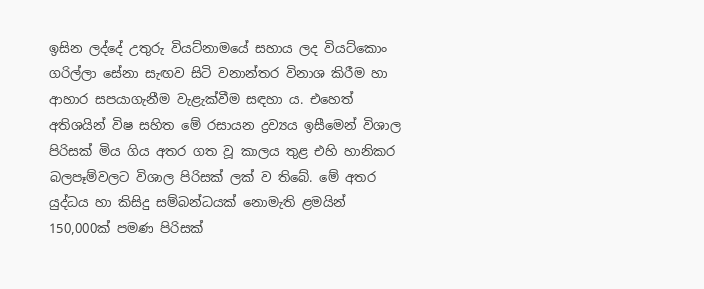ඉසින ලද්දේ උතුරු වියට්‌නාමයේ සහාය ලද වියට්‌කොං ගරිල්ලා සේනා සැඟව සිටි වනාන්තර විනාශ කිරීම හා ආහාර සපයාගැනීම වැළැක්‌වීම සඳහා ය. එහෙත් අතිශයින් විෂ සහිත මේ රසායන ද්‍රව්‍යය ඉසීමෙන් විශාල පිරිසක්‌ මිය ගිය අතර ගත වූ කාලය තුළ එහි හානිකර බලපෑම්වලට විශාල පිරිසක්‌ ලක්‌ ව තිබේ. මේ අතර යුද්ධය හා කිසිදු සම්බන්ධයක්‌ නොමැති ළමයින් 150,000ක්‌ පමණ පිරිසක්‌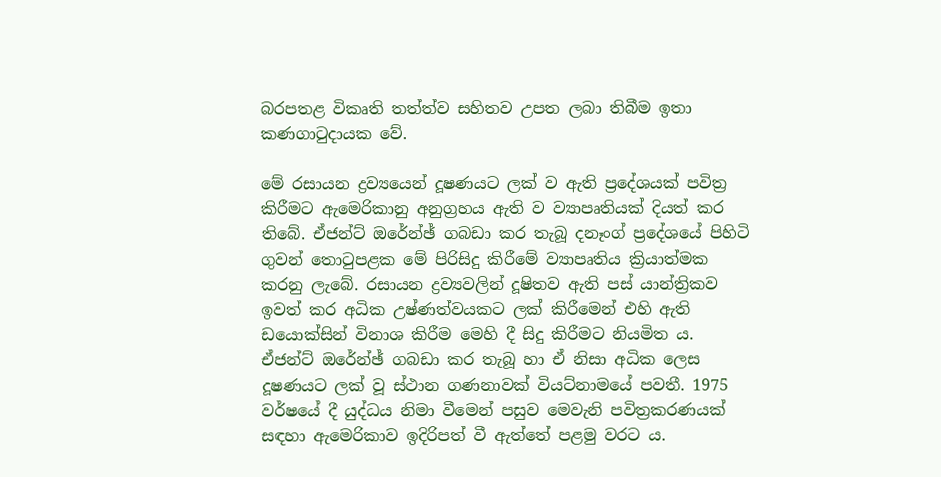බරපතළ විකෘති තත්ත්ව සහිතව උපත ලබා තිබීම ඉතා කණගාටුදායක වේ.

මේ රසායන ද්‍රව්‍යයෙන් දූෂණයට ලක්‌ ව ඇති ප්‍රදේශයක්‌ පවිත්‍ර කිරීමට ඇමෙරිකානු අනුග්‍රහය ඇති ව ව්‍යාපෘතියක්‌ දියත් කර තිබේ. ඒජන්ට්‌ ඔරේන්ඡ් ගබඩා කර තැබූ දනෑංග් ප්‍රදේශයේ පිහිටි ගුවන් තොටුපළක මේ පිරිසිදු කිරීමේ ව්‍යාපෘතිය ක්‍රියාත්මක කරනු ලැබේ. රසායන ද්‍රව්‍යවලින් දූෂිතව ඇති පස්‌ යාන්ත්‍රිකව ඉවත් කර අධික උෂ්ණත්වයකට ලක්‌ කිරීමෙන් එහි ඇති ඩයොක්‌සින් විනාශ කිරීම මෙහි දී සිදු කිරීමට නියමිත ය. ඒජන්ට්‌ ඔරේන්ඡ් ගබඩා කර තැබූ හා ඒ නිසා අධික ලෙස දූෂණයට ලක්‌ වූ ස්‌ථාන ගණනාවක්‌ වියට්‌නාමයේ පවතී. 1975 වර්ෂයේ දී යුද්ධය නිමා වීමෙන් පසුව මෙවැනි පවිත්‍රකරණයක්‌ සඳහා ඇමෙරිකාව ඉදිරිපත් වී ඇත්තේ පළමු වරට ය.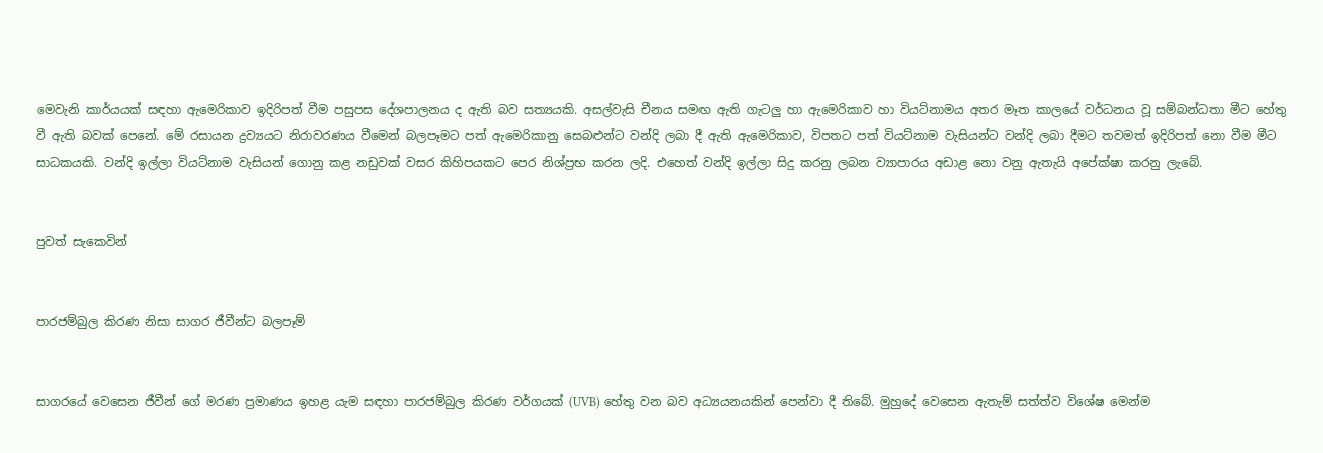මෙවැනි කාර්යයක්‌ සඳහා ඇමෙරිකාව ඉදිරිපත් වීම පසුපස දේශපාලනය ද ඇති බව සත්‍යයකි. අසල්වැසි චීනය සමඟ ඇති ගැටලු හා ඇමෙරිකාව හා වියට්‌නාමය අතර මෑත කාලයේ වර්ධනය වූ සම්බන්ධතා මීට හේතු වී ඇති බවක්‌ පෙනේ. මේ රසායන ද්‍රව්‍යයට නිරාවරණය වීමෙන් බලපෑමට පත් ඇමෙරිකානු සෙබළුන්ට වන්දි ලබා දී ඇති ඇමෙරිකාව, විපතට පත් වියට්‌නාම වැසියන්ට වන්දි ලබා දීමට තවමත් ඉදිරිපත් නො වීම මීට සාධකයකි. වන්දි ඉල්ලා වියට්‌නාම වැසියන් ගොනු කළ නඩුවක්‌ වසර කිහිපයකට පෙර නිශ්ප්‍රභ කරන ලදි. එහෙත් වන්දි ඉල්ලා සිදු කරනු ලබන ව්‍යාපාරය අඩාළ නො වනු ඇතැයි අපේක්‌ෂා කරනු ලැබේ.


පුවත් සැකෙවින්


පාරජම්බුල කිරණ නිසා සාගර ජීවීන්ට බලපෑම්


සාගරයේ වෙසෙන ජීවීන් ගේ මරණ ප්‍රමාණය ඉහළ යැම සඳහා පාරජම්බුල කිරණ වර්ගයක්‌ (UVB) හේතු වන බව අධ්‍යයනයකින් පෙන්වා දී තිබේ. මුහුදේ වෙසෙන ඇතැම් සත්ත්ව විශේෂ මෙන්ම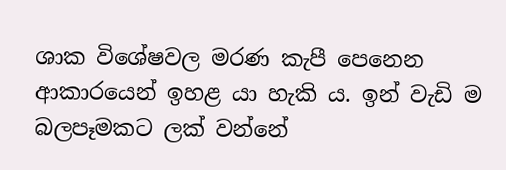ශාක විශේෂවල මරණ කැපී පෙනෙන ආකාරයෙන් ඉහළ යා හැකි ය. ඉන් වැඩි ම බලපෑමකට ලක්‌ වන්නේ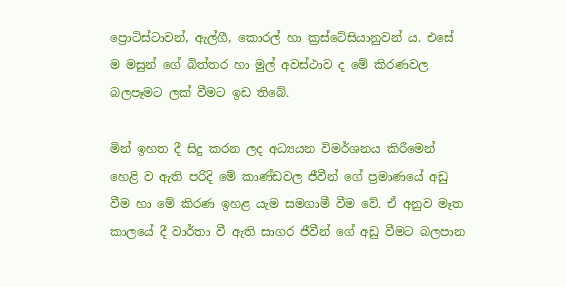ප්‍රොටිස්‌ටාවන්, ඇල්ගී, කොරල් හා ක්‍රස්‌ටේසියානුවන් ය. එසේ ම මසුන් ගේ බිත්තර හා මුල් අවස්‌ථාව ද මේ කිරණවල බලපෑමට ලක්‌ වීමට ඉඩ තිබේ.

මින් ඉහත දී සිදු කරන ලද අධ්‍යයන විමර්ශනය කිරීමෙන් හෙළි ව ඇති පරිදි මේ කාණ්‌ඩවල ජීවීන් ගේ ප්‍රමාණයේ අඩු වීම හා මේ කිරණ ඉහළ යැම සමගාමී වීම වේ. ඒ අනුව මෑත කාලයේ දී වාර්තා වී ඇති සාගර ජීවීන් ගේ අඩු වීමට බලපාන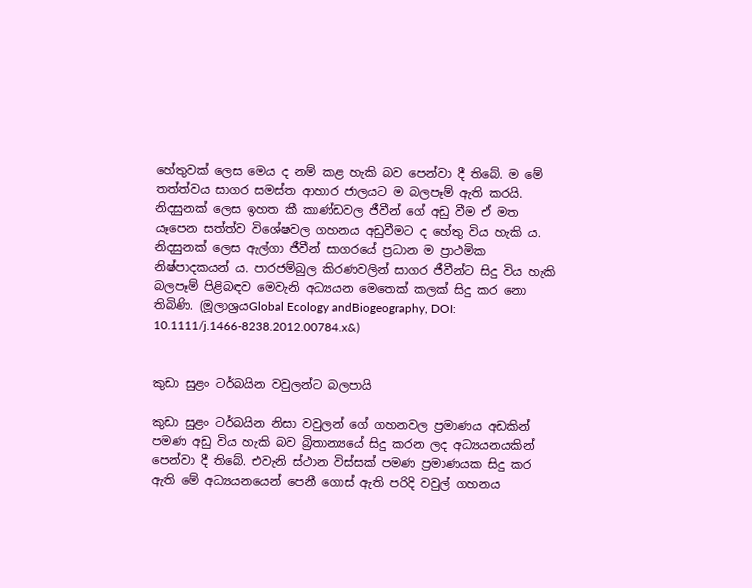හේතුවක්‌ ලෙස මෙය ද නම් කළ හැකි බව පෙන්වා දී තිබේ. ම මේ තත්ත්වය සාගර සමස්‌ත ආහාර ජාලයට ම බලපෑම් ඇති කරයි. නිදසුනක්‌ ලෙස ඉහත කී කාණ්‌ඩවල ජීවීන් ගේ අඩු වීම ඒ මත යෑපෙන සත්ත්ව විශේෂවල ගහනය අඩුවීමට ද හේතු විය හැකි ය. නිදසුනක්‌ ලෙස ඇල්ගා ජීවීන් සාගරයේ ප්‍රධාන ම ප්‍රාථමික නිෂ්පාදකයන් ය. පාරජම්බුල කිරණවලින් සාගර ජීවීන්ට සිදු විය හැකි බලපෑම් පිළිබඳව මෙවැනි අධ්‍යයන මෙතෙක්‌ කලක්‌ සිදු කර නො තිබිණි. (මූලාශ්‍රයGlobal Ecology andBiogeography, DOI: 10.1111/j.1466-8238.2012.00784.x&)


කුඩා සුළං ටර්බයින වවුලන්ට බලපායි

කුඩා සුළං ටර්බයින නිසා වවුලන් ගේ ගහනවල ප්‍රමාණය අඩකින් පමණ අඩු විය හැකි බව බ්‍රිතාන්‍යයේ සිදු කරන ලද අධ්‍යයනයකින් පෙන්වා දී තිබේ. එවැනි ස්‌ථාන විස්‌සක්‌ පමණ ප්‍රමාණයක සිදු කර ඇති මේ අධ්‍යයනයෙන් පෙනී ගොස්‌ ඇති පරිදි වවුල් ගහනය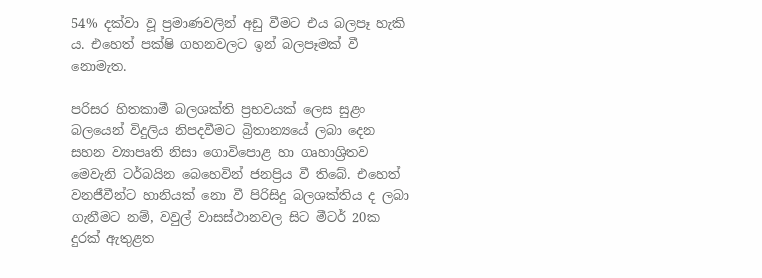54% දක්‌වා වූ ප්‍රමාණවලින් අඩු වීමට එය බලපෑ හැකි ය. එහෙත් පක්‌ෂි ගහනවලට ඉන් බලපෑමක්‌ වී නොමැත.

පරිසර හිතකාමී බලශක්‌ති ප්‍රභවයක්‌ ලෙස සුළං බලයෙන් විදුලිය නිපදවීමට බ්‍රිතාන්‍යයේ ලබා දෙන සහන ව්‍යාපෘති නිසා ගොවිපොළ හා ගෘහාශ්‍රිතව මෙවැනි ටර්බයින බෙහෙවින් ජනප්‍රිය වී තිබේ. එහෙත් වනජීවීන්ට හානියක්‌ නො වී පිරිසිදු බලශක්‌තිය ද ලබා ගැනීමට නම්, වවුල් වාසස්‌ථානවල සිට මීටර් 20ක දුරක්‌ ඇතුළත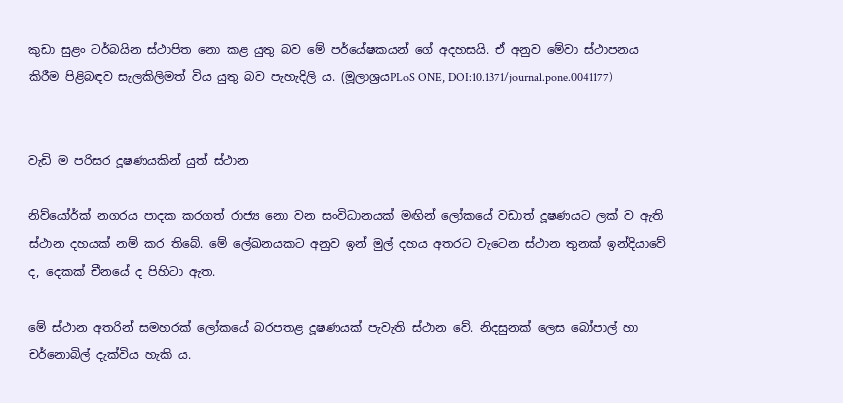කුඩා සුළං ටර්බයින ස්‌ථාපිත නො කළ යුතු බව මේ පර්යේෂකයන් ගේ අදහසයි. ඒ අනුව මේවා ස්‌ථාපනය කිරීම පිළිබඳව සැලකිලිමත් විය යුතු බව පැහැදිලි ය. (මූලාශ්‍රයPLoS ONE, DOI:10.1371/journal.pone.0041177)


වැඩි ම පරිසර දූෂණයකින් යුත් ස්‌ථාන

නිව්යෝර්ක්‌ නගරය පාදක කරගත් රාජ්‍ය නො වන සංවිධානයක්‌ මඟින් ලෝකයේ වඩාත් දූෂණයට ලක්‌ ව ඇති ස්‌ථාන දහයක්‌ නම් කර තිබේ. මේ ලේඛනයකට අනුව ඉන් මුල් දහය අතරට වැටෙන ස්‌ථාන තුනක්‌ ඉන්දියාවේ ද, දෙකක්‌ චීනයේ ද පිහිටා ඇත.

මේ ස්‌ථාන අතරින් සමහරක්‌ ලෝකයේ බරපතළ දූෂණයක්‌ පැවැති ස්‌ථාන වේ. නිදසුනක්‌ ලෙස බෝපාල් හා චර්නොබිල් දැක්‌විය හැකි ය.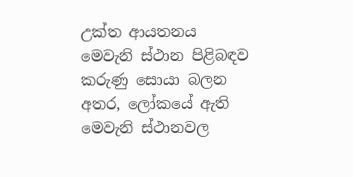උක්‌ත ආයතනය මෙවැනි ස්‌ථාන පිළිබඳව කරුණු සොයා බලන අතර, ලෝකයේ ඇති මෙවැනි ස්‌ථානවල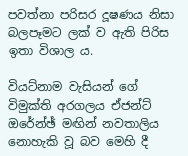පවත්නා පරිසර දූෂණය නිසා බලපෑමට ලක්‌ ව ඇති පිරිස ඉතා විශාල ය.

වියට්‌නාම වැසියන් ගේ විමුක්‌ති අරගලය ඒජන්ට්‌ ඔරේන්ඡ් මඟින් නවතාලිය නොහැකි වූ බව මෙහි දී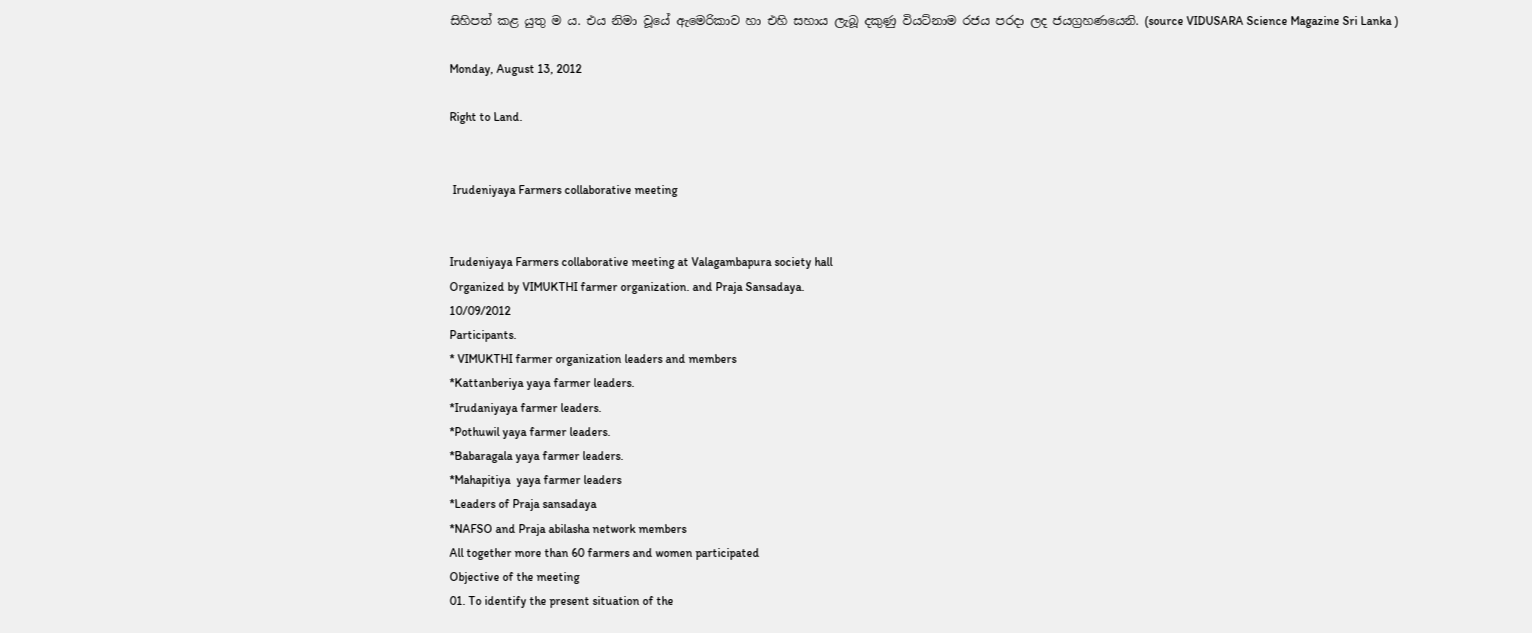සිහිපත් කළ යුතු ම ය. එය නිමා වූයේ ඇමෙරිකාව හා එහි සහාය ලැබූ දකුණු වියට්‌නාම රජය පරදා ලද ජයග්‍රහණයෙනි. (source VIDUSARA Science Magazine Sri Lanka )

Monday, August 13, 2012

Right to Land.


 Irudeniyaya Farmers collaborative meeting


Irudeniyaya Farmers collaborative meeting at Valagambapura society hall
Organized by VIMUKTHI farmer organization. and Praja Sansadaya.
10/09/2012
Participants.
* VIMUKTHI farmer organization leaders and members
*Kattanberiya yaya farmer leaders.
*Irudaniyaya farmer leaders.
*Pothuwil yaya farmer leaders.
*Babaragala yaya farmer leaders.
*Mahapitiya  yaya farmer leaders
*Leaders of Praja sansadaya
*NAFSO and Praja abilasha network members
All together more than 60 farmers and women participated
Objective of the meeting
01. To identify the present situation of the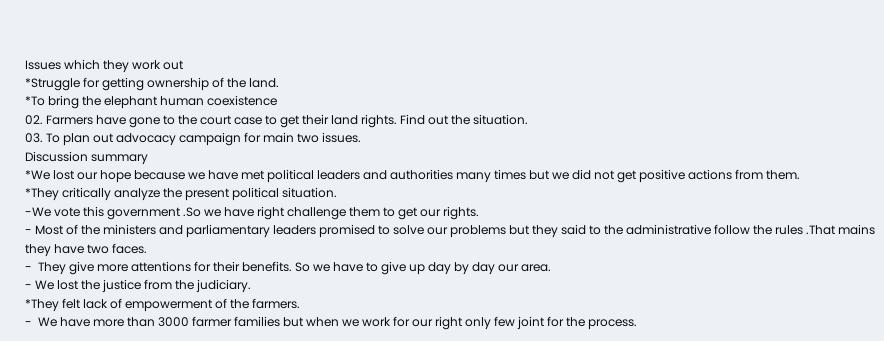Issues which they work out
*Struggle for getting ownership of the land.
*To bring the elephant human coexistence
02. Farmers have gone to the court case to get their land rights. Find out the situation.
03. To plan out advocacy campaign for main two issues.
Discussion summary
*We lost our hope because we have met political leaders and authorities many times but we did not get positive actions from them.
*They critically analyze the present political situation.
-We vote this government .So we have right challenge them to get our rights.
- Most of the ministers and parliamentary leaders promised to solve our problems but they said to the administrative follow the rules .That mains they have two faces.
-  They give more attentions for their benefits. So we have to give up day by day our area.
- We lost the justice from the judiciary.
*They felt lack of empowerment of the farmers.
-  We have more than 3000 farmer families but when we work for our right only few joint for the process.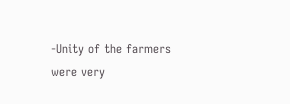-Unity of the farmers were very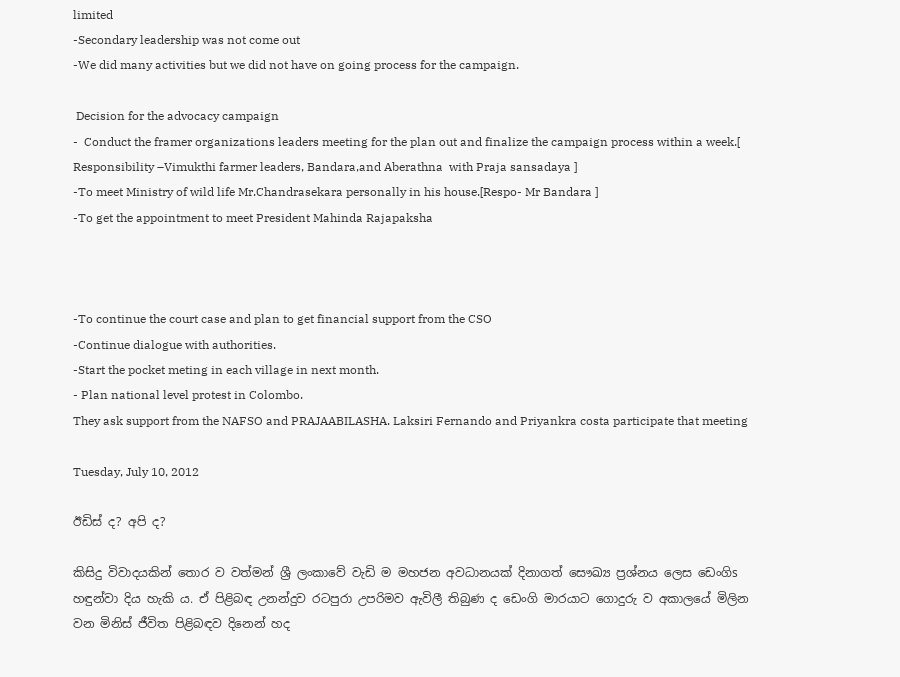limited
-Secondary leadership was not come out
-We did many activities but we did not have on going process for the campaign.

 Decision for the advocacy campaign
-  Conduct the framer organizations leaders meeting for the plan out and finalize the campaign process within a week.[ Responsibility –Vimukthi farmer leaders, Bandara,and Aberathna  with Praja sansadaya ]
-To meet Ministry of wild life Mr.Chandrasekara personally in his house.[Respo- Mr Bandara ]
-To get the appointment to meet President Mahinda Rajapaksha



-To continue the court case and plan to get financial support from the CSO
-Continue dialogue with authorities.
-Start the pocket meting in each village in next month.
- Plan national level protest in Colombo.
They ask support from the NAFSO and PRAJAABILASHA. Laksiri Fernando and Priyankra costa participate that meeting

Tuesday, July 10, 2012

ඊඩිස්‌ ද? අපි ද?

කිසිදු විවාදයකින් තොර ව වත්මන් ශ්‍රී ලංකාවේ වැඩි ම මහජන අවධානයක්‌ දිනාගත් සෞඛ්‍ය ප්‍රශ්නය ලෙස ඩෙංගිs හඳුන්වා දිය හැකි ය. ඒ පිළිබඳ උනන්දුව රටපුරා උපරිමව ඇවිලී තිබුණ ද ඩෙංගි මාරයාට ගොදුරු ව අකාලයේ මිලින වන මිනිස්‌ ජීවිත පිළිබඳව දිනෙන් හද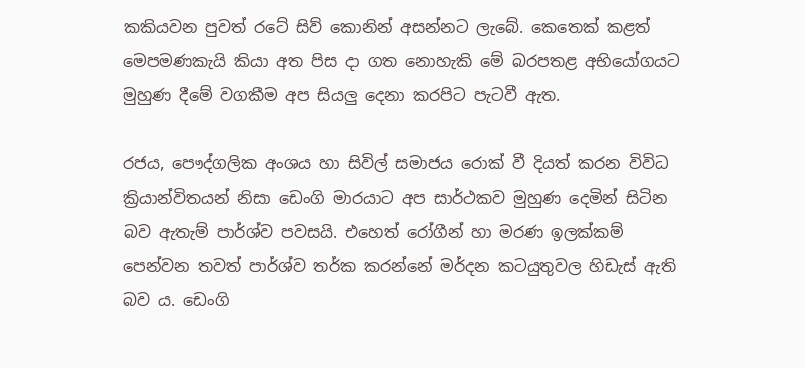කකියවන පුවත් රටේ සිව් කොනින් අසන්නට ලැබේ. කෙතෙක්‌ කළත් මෙපමණකැයි කියා අත පිස දා ගත නොහැකි මේ බරපතළ අභියෝගයට මුහුණ දීමේ වගකීම අප සියලු දෙනා කරපිට පැටවී ඇත.

රජය, පෞද්ගලික අංශය හා සිවිල් සමාජය රොක්‌ වී දියත් කරන විවිධ ක්‍රියාන්විතයන් නිසා ඩෙංගි මාරයාට අප සාර්ථකව මුහුණ දෙමින් සිටින බව ඇතැම් පාර්ශ්ව පවසයි. එහෙත් රෝගීන් හා මරණ ඉලක්‌කම් පෙන්වන තවත් පාර්ශ්ව තර්ක කරන්නේ මර්දන කටයුතුවල හිඩැස්‌ ඇති බව ය. ඩෙංගි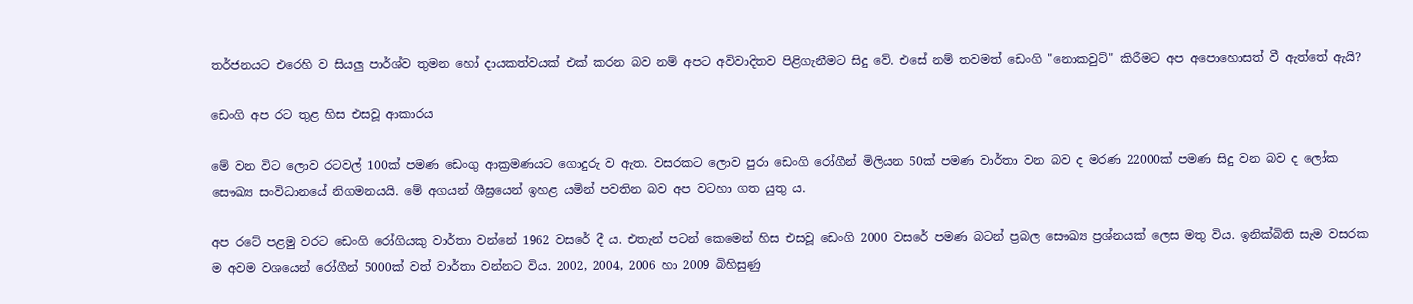තර්ජනයට එරෙහි ව සියලු පාර්ශ්ව තුමන හෝ දායකත්වයක්‌ එක්‌ කරන බව නම් අපට අවිවාදිතව පිළිගැනීමට සිදු වේ. එසේ නම් තවමත් ඩෙංගි "නොකවුට්‌" කිරීමට අප අපොහොසත් වී ඇත්තේ ඇයි?

ඩෙංගි අප රට තුළ හිස එසවූ ආකාරය

මේ වන විට ලොව රටවල් 100ක්‌ පමණ ඩෙංගු ආක්‍රමණයට ගොදුරු ව ඇත. වසරකට ලොව පුරා ඩෙංගි රෝගීන් මිලියන 50ක්‌ පමණ වාර්තා වන බව ද මරණ 22000ක්‌ පමණ සිදු වන බව ද ලෝක සෞඛ්‍ය සංවිධානයේ නිගමනයයි. මේ අගයන් ශීඝ්‍රයෙන් ඉහළ යමින් පවතින බව අප වටහා ගත යුතු ය.

අප රටේ පළමු වරට ඩෙංගි රෝගියකු වාර්තා වන්නේ 1962 වසරේ දී ය. එතැන් පටන් කෙමෙන් හිස එසවූ ඩෙංගි 2000 වසරේ පමණ බටන් ප්‍රබල සෞඛ්‍ය ප්‍රශ්නයක්‌ ලෙස මතු විය. ඉනික්‌බිති සැම වසරක ම අවම වශයෙන් රෝගීන් 5000ක්‌ වත් වාර්තා වන්නට විය. 2002, 2004, 2006 හා 2009 බිහිසුණු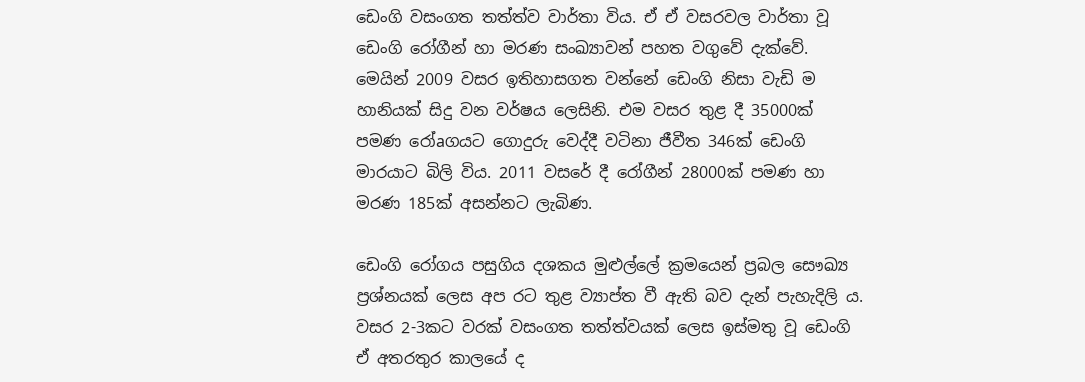ඩෙංගි වසංගත තත්ත්ව වාර්තා විය. ඒ ඒ වසරවල වාර්තා වූ ඩෙංගි රෝගීන් හා මරණ සංඛ්‍යාවන් පහත වගුවේ දැක්‌වේ. මෙයින් 2009 වසර ඉතිහාසගත වන්නේ ඩෙංගි නිසා වැඩි ම හානියක්‌ සිදු වන වර්ෂය ලෙසිනි. එම වසර තුළ දී 35000ක්‌ පමණ රෝaගයට ගොදුරු වෙද්දී වටිනා ජීවීත 346ක්‌ ඩෙංගි මාරයාට බිලි විය. 2011 වසරේ දී රෝගීන් 28000ක්‌ පමණ හා මරණ 185ක්‌ අසන්නට ලැබිණ.

ඩෙංගි රෝගය පසුගිය දශකය මුළුල්ලේ ක්‍රමයෙන් ප්‍රබල සෞඛ්‍ය ප්‍රශ්නයක්‌ ලෙස අප රට තුළ ව්‍යාප්ත වී ඇති බව දැන් පැහැදිලි ය. වසර 2-3කට වරක්‌ වසංගත තත්ත්වයක්‌ ලෙස ඉස්‌මතු වූ ඩෙංගි ඒ අතරතුර කාලයේ ද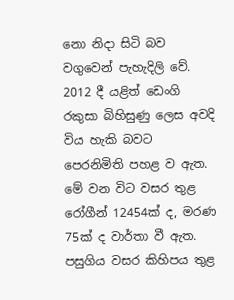නො නිදා සිටි බව වගුවෙන් පැහැදිලි වේ. 2012 දී යළිත් ඩෙංගි රකුසා බිහිසුණු ලෙස අවදි විය හැකි බවට පෙරනිමිති පහළ ව ඇත. මේ වන විට වසර තුළ රෝගීන් 12454ක්‌ ද, මරණ 75ක්‌ ද වාර්තා වී ඇත. පසුගිය වසර කිහිපය තුළ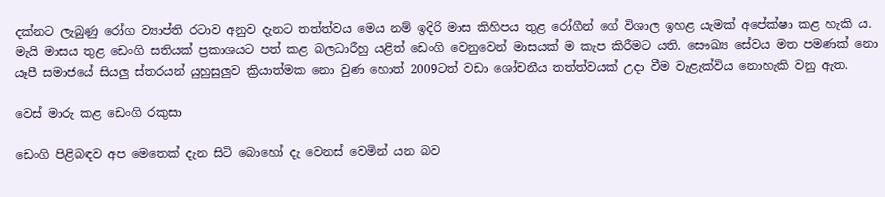දක්‌නට ලැබුණු රෝග ව්‍යාප්ති රටාව අනුව දැනට තත්ත්වය මෙය නම් ඉදිරි මාස කිහිපය තුළ රෝගීන් ගේ විශාල ඉහළ යැමක්‌ අපේක්‌ෂා කළ හැකි ය. මැයි මාසය තුළ ඩෙංගි සතියක්‌ ප්‍රකාශයට පත් කළ බලධාරීහු යළිත් ඩෙංගි වෙනුවෙන් මාසයක්‌ ම කැප කිරීමට යති. සෞඛ්‍ය සේවය මත පමණක්‌ නො යෑපී සමාජයේ සියලු ස්‌තරයන් යුහුසුලුව ක්‍රියාත්මක නො වුණ හොත් 2009ටත් වඩා ශෝචනීය තත්ත්වයක්‌ උදා වීම වැළැක්‌විය නොහැකි වනු ඇත.

වෙස්‌ මාරු කළ ඩෙංගි රකුසා

ඩෙංගි පිළිබඳව අප මෙතෙක්‌ දැන සිටි බොහෝ දැ වෙනස්‌ වෙමින් යන බව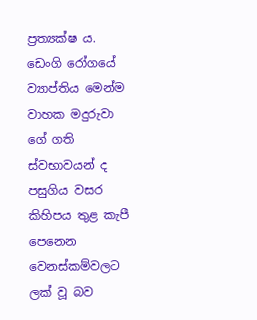ප්‍රත්‍යක්‌ෂ ය. ඩෙංගි රෝගයේ ව්‍යාප්තිය මෙන්ම වාහක මදුරුවා ගේ ගති ස්‌වභාවයන් ද පසුගිය වසර කිහිපය තුළ කැපී පෙනෙන වෙනස්‌කම්වලට ලක්‌ වූ බව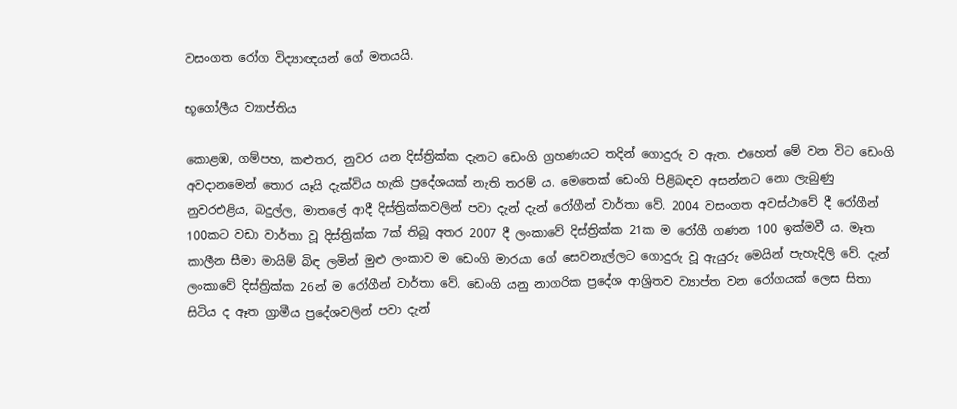වසංගත රෝග විද්‍යාඥයන් ගේ මතයයි.

භූගෝලීය ව්‍යාප්තිය

කොළඹ, ගම්පහ, කළුතර, නුවර යන දිස්‌ත්‍රික්‌ක දැනට ඩෙංගි ග්‍රහණයට තදින් ගොදුරු ව ඇත. එහෙත් මේ වන විට ඩෙංගි අවදානමෙන් තොර යෑයි දැක්‌විය හැකි ප්‍රදේශයක්‌ නැති තරම් ය. මෙතෙක්‌ ඩෙංගි පිළිබඳව අසන්නට නො ලැබුණු නුවරඑළිය, බදුල්ල, මාතලේ ආදී දිස්‌ත්‍රික්‌කවලින් පවා දැන් දැන් රෝගීන් වාර්තා වේ. 2004 වසංගත අවස්‌ථාවේ දී රෝගීන් 100කට වඩා වාර්තා වූ දිස්‌ත්‍රික්‌ක 7ක්‌ තිබූ අතර 2007 දී ලංකාවේ දිස්‌ත්‍රික්‌ක 21ක ම රෝගී ගණන 100 ඉක්‌මවී ය. මෑත කාලීන සීමා මායිම් බිඳ ලමින් මුළු ලංකාව ම ඩෙංගි මාරයා ගේ සෙවනැල්ලට ගොදුරු වූ ඇයුරු මෙයින් පැහැදිලි වේ. දැන් ලංකාවේ දිස්‌ත්‍රික්‌ක 26න් ම රෝගීන් වාර්තා වේ. ඩෙංගි යනු නාගරික ප්‍රදේශ ආශ්‍රිතව ව්‍යාප්ත වන රෝගයක්‌ ලෙස සිතා සිටිය ද ඈත ග්‍රාමීය ප්‍රදේශවලින් පවා දැන්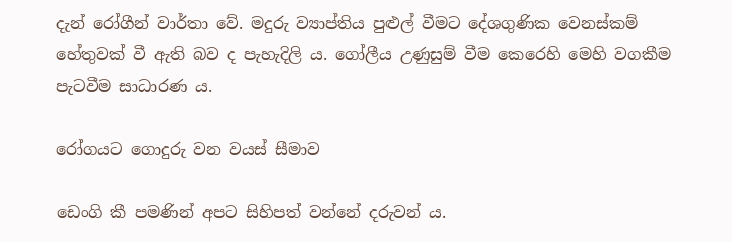දැන් රෝගීන් වාර්තා වේ. මදුරු ව්‍යාප්තිය පුළුල් වීමට දේශගුණික වෙනස්‌කම් හේතුවක්‌ වී ඇති බව ද පැහැදිලි ය. ගෝලීය උණුසුම් වීම කෙරෙහි මෙහි වගකීම පැටවීම සාධාරණ ය.

රෝගයට ගොදුරු වන වයස්‌ සීමාව

ඩෙංගි කී පමණින් අපට සිහිපත් වන්නේ දරුවන් ය.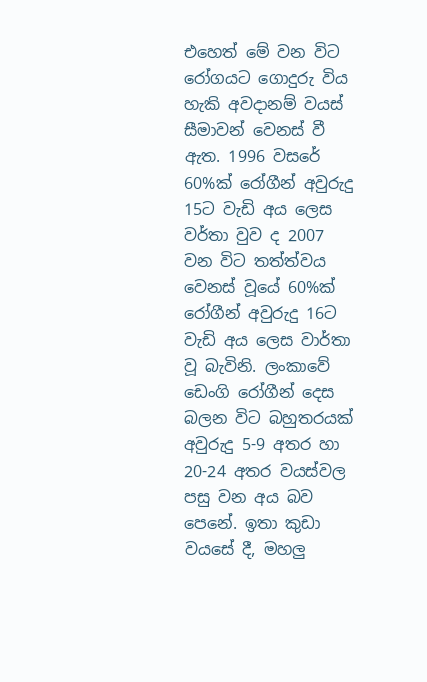එහෙත් මේ වන විට රෝගයට ගොදුරු විය හැකි අවදානම් වයස්‌ සීමාවන් වෙනස්‌ වී ඇත. 1996 වසරේ 60%ක්‌ රෝගීන් අවුරුදු 15ට වැඩි අය ලෙස වර්තා වුව ද 2007 වන විට තත්ත්වය වෙනස්‌ වූයේ 60%ක්‌ රෝගීන් අවුරුදු 16ට වැඩි අය ලෙස වාර්තා වූ බැවිනි. ලංකාවේ ඩෙංගි රෝගීන් දෙස බලන විට බහුතරයක්‌ අවුරුදු 5-9 අතර හා 20-24 අතර වයස්‌වල පසු වන අය බව පෙනේ. ඉතා කුඩා වයසේ දී, මහලු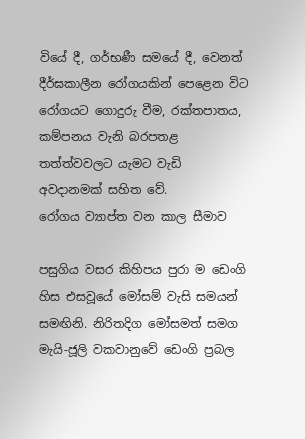වියේ දී, ගර්භණී සමයේ දී, වෙනත් දීර්ඝකාලීන රෝගයකින් පෙළෙන විට රෝගයට ගොදුරු වීම, රක්‌තපාතය, කම්පනය වැනි බරපතළ තත්ත්වවලට යැමට වැඩි අවදානමක්‌ සහිත වේ.
රෝගය ව්‍යාප්ත වන කාල සීමාව

පසුගිය වසර කිහිපය පුරා ම ඩෙංගි හිස එසවූයේ මෝසම් වැසි සමයන් සමඟිනි. නිරිතදිග මෝසමත් සමග මැයි-ජූලි වකවානුවේ ඩෙංගි ප්‍රබල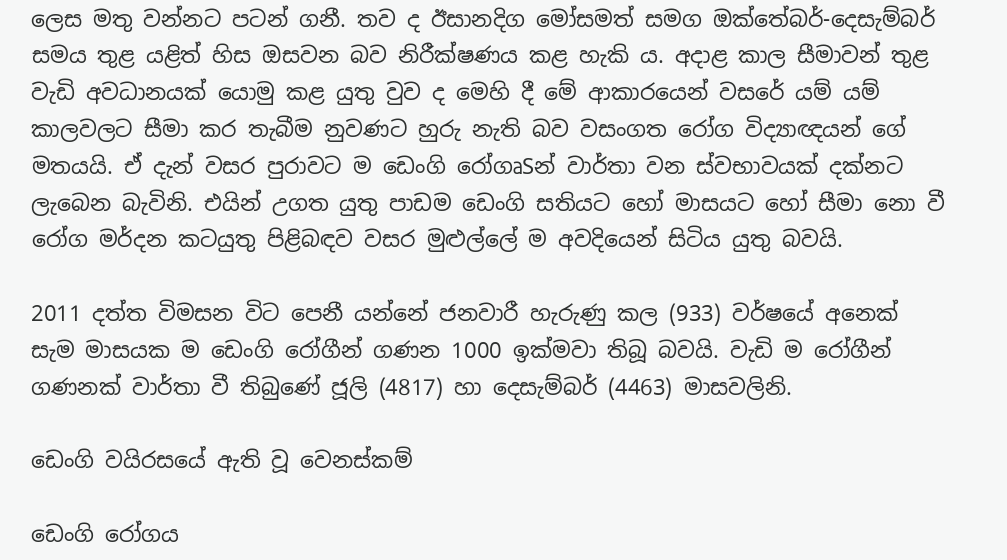ලෙස මතු වන්නට පටන් ගනී. තව ද ඊසානදිග මෝසමත් සමග ඔක්‌තේබර්-දෙසැම්බර් සමය තුළ යළිත් හිස ඔසවන බව නිරීක්‌ෂණය කළ හැකි ය. අදාළ කාල සීමාවන් තුළ වැඩි අවධානයක්‌ යොමු කළ යුතු වුව ද මෙහි දී මේ ආකාරයෙන් වසරේ යම් යම් කාලවලට සීමා කර තැබීම නුවණට හුරු නැති බව වසංගත රෝග විද්‍යාඥයන් ගේ මතයයි. ඒ දැන් වසර පුරාවට ම ඩෙංගි රෝගෘSන් වාර්තා වන ස්‌වභාවයක්‌ දක්‌නට ලැබෙන බැවිනි. එයින් උගත යුතු පාඩම ඩෙංගි සතියට හෝ මාසයට හෝ සීමා නො වී රෝග මර්දන කටයුතු පිළිබඳව වසර මුළුල්ලේ ම අවදියෙන් සිටිය යුතු බවයි.

2011 දත්ත විමසන විට පෙනී යන්නේ ජනවාරී හැරුණු කල (933) වර්ෂයේ අනෙක්‌ සැම මාසයක ම ඩෙංගි රෝගීන් ගණන 1000 ඉක්‌මවා තිබූ බවයි. වැඩි ම රෝගීන් ගණනක්‌ වාර්තා වී තිබුණේ ජූලි (4817) හා දෙසැම්බර් (4463) මාසවලිනි.

ඩෙංගි වයිරසයේ ඇති වූ වෙනස්‌කම්

ඩෙංගි රෝගය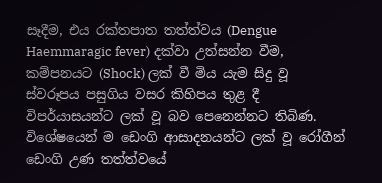සෑදීම, එය රක්‌තපාත තත්ත්වය (Dengue Haemmaragic fever) දක්‌වා උත්සන්න වීම, කම්පනයට (Shock) ලක්‌ වී මිය යැම සිදු වූ ස්‌වරූපය පසුගිය වසර කිහිපය තුළ දී විපර්යාසයන්ට ලක්‌ වූ බව පෙනෙන්නට තිබිණ. විශේෂයෙන් ම ඩෙංගි ආසාදනයන්ට ලක්‌ වූ රෝගීන් ඩෙංගි උණ තත්ත්වයේ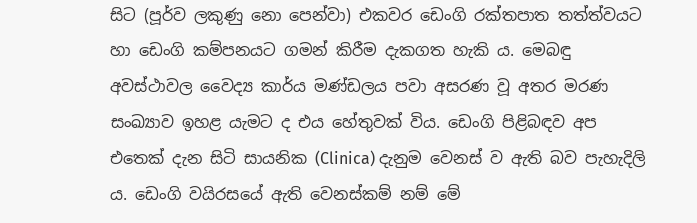සිට (පූර්ව ලකුණු නො පෙන්වා) එකවර ඩෙංගි රක්‌තපාත තත්ත්වයට හා ඩෙංගි කම්පනයට ගමන් කිරීම දැකගත හැකි ය. මෙබඳු අවස්‌ථාවල වෛද්‍ය කාර්ය මණ්‌ඩලය පවා අසරණ වූ අතර මරණ සංඛ්‍යාව ඉහළ යැමට ද එය හේතුවක්‌ විය. ඩෙංගි පිළිබඳව අප එතෙක්‌ දැන සිටි සායනික (Clinica) දැනුම වෙනස්‌ ව ඇති බව පැහැදිලි ය. ඩෙංගි වයිරසයේ ඇති වෙනස්‌කම් නම් මේ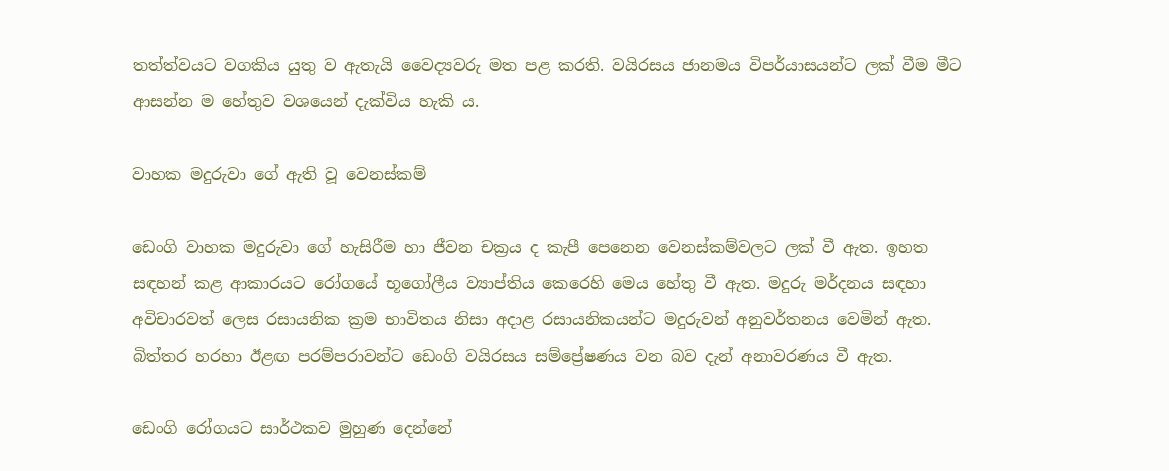තත්ත්වයට වගකිය යුතු ව ඇතැයි වෛද්‍යවරු මත පළ කරති. වයිරසය ජානමය විපර්යාසයන්ට ලක්‌ වීම මීට ආසන්න ම හේතුව වශයෙන් දැක්‌විය හැකි ය.

වාහක මදුරුවා ගේ ඇති වූ වෙනස්‌කම්

ඩෙංගි වාහක මදුරුවා ගේ හැසිරීම හා ජීවන චක්‍රය ද කැපී පෙනෙන වෙනස්‌කම්වලට ලක්‌ වී ඇත. ඉහත සඳහන් කළ ආකාරයට රෝගයේ භූගෝලීය ව්‍යාප්තිය කෙරෙහි මෙය හේතු වී ඇත. මදුරු මර්දනය සඳහා අවිචාරවත් ලෙස රසායනික ක්‍රම භාවිතය නිසා අදාළ රසායනිකයන්ට මදුරුවන් අනුවර්තනය වෙමින් ඇත. බිත්තර හරහා ඊළඟ පරම්පරාවන්ට ඩෙංගි වයිරසය සම්ප්‍රේෂණය වන බව දැන් අනාවරණය වී ඇත.

ඩෙංගි රෝගයට සාර්ථකව මුහුණ දෙන්නේ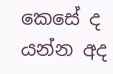කෙසේ ද යන්න අද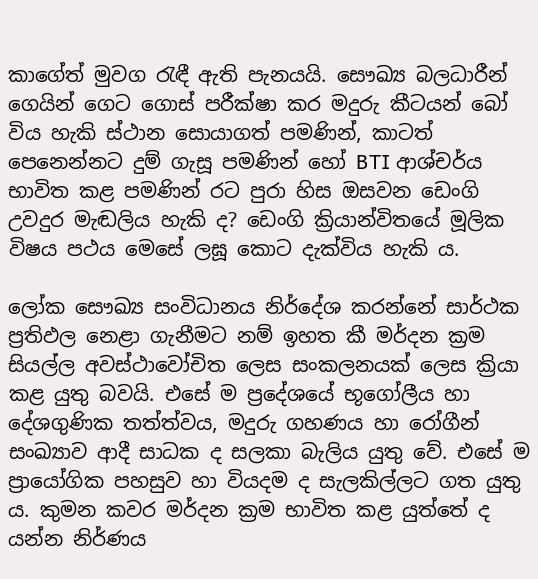කාගේත් මුවග රැඳී ඇති පැනයයි. සෞඛ්‍ය බලධාරීන් ගෙයින් ගෙට ගොස්‌ පරීක්‌ෂා කර මදුරු කීටයන් බෝ විය හැකි ස්‌ථාන සොයාගත් පමණින්, කාටත් පෙනෙන්නට දුම් ගැසූ පමණින් හෝ BTI ආශ්චර්ය භාවිත කළ පමණින් රට පුරා හිස ඔසවන ඩෙංගි උවදුර මැඬලිය හැකි ද? ඩෙංගි ක්‍රියාන්විතයේ මූලික විෂය පථය මෙසේ ලඝූ කොට දැක්‌විය හැකි ය.

ලෝක සෞඛ්‍ය සංවිධානය නිර්දේශ කරන්නේ සාර්ථක ප්‍රතිඵල නෙළා ගැනීමට නම් ඉහත කී මර්දන ක්‍රම සියල්ල අවස්‌ථාවෝචිත ලෙස සංකලනයක්‌ ලෙස ක්‍රියා කළ යුතු බවයි. එසේ ම ප්‍රදේශයේ භූගෝලීය හා දේශගුණික තත්ත්වය, මදුරු ගහණය හා රෝගීන් සංඛ්‍යාව ආදී සාධක ද සලකා බැලිය යුතු වේ. එසේ ම ප්‍රායෝගික පහසුව හා වියදම ද සැලකිල්ලට ගත යුතු ය. කුමන කවර මර්දන ක්‍රම භාවිත කළ යුත්තේ ද යන්න නිර්ණය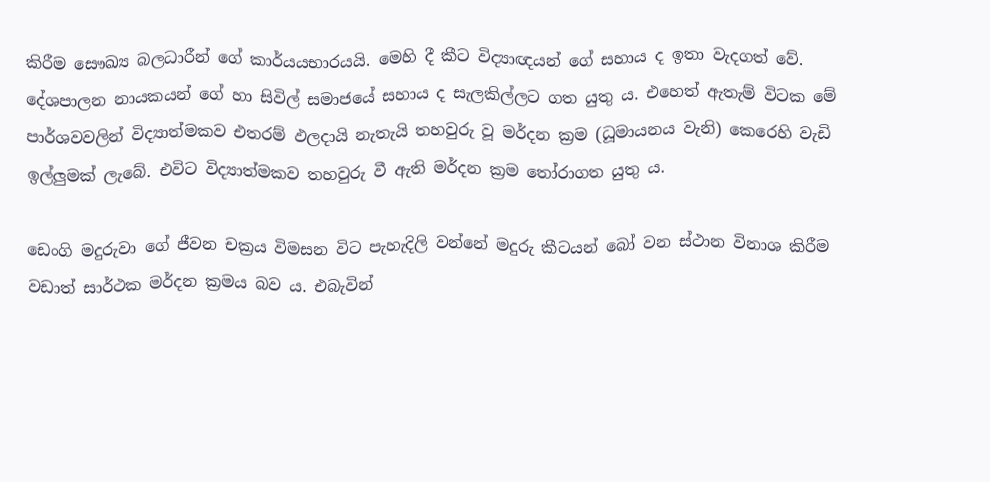කිරීම සෞඛ්‍ය බලධාරීන් ගේ කාර්යයභාරයයි. මෙහි දී කීට විද්‍යාඥයන් ගේ සහාය ද ඉතා වැදගත් වේ. දේශපාලන නායකයන් ගේ හා සිවිල් සමාජයේ සහාය ද සැලකිල්ලට ගත යුතු ය. එහෙත් ඇතැම් විටක මේ පාර්ශවවලින් විද්‍යාත්මකව එතරම් ඵලදායි නැතැයි තහවුරු වූ මර්දන ක්‍රම (ධූමායනය වැනි) කෙරෙහි වැඩි ඉල්ලුමක්‌ ලැබේ. එවිට විද්‍යාත්මකව තහවුරු වී ඇති මර්දන ක්‍රම තෝරාගත යුතු ය.

ඩෙංගි මදුරුවා ගේ ජීවන චක්‍රය විමසන විට පැහැදිලි වන්නේ මදුරු කීටයන් බෝ වන ස්‌ථාන විනාශ කිරීම වඩාත් සාර්ථක මර්දන ක්‍රමය බව ය. එබැවින්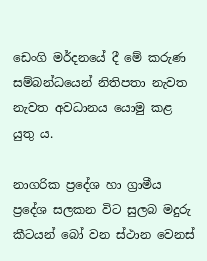ඩෙංගි මර්දනයේ දී මේ කරුණ සම්බන්ධයෙන් නිතිපතා නැවත නැවත අවධානය යොමු කළ යුතු ය.

නාගරික ප්‍රදේශ හා ග්‍රාමීය ප්‍රදේශ සලකන විට සුලබ මදුරු කීටයන් බෝ වන ස්‌ථාන වෙනස්‌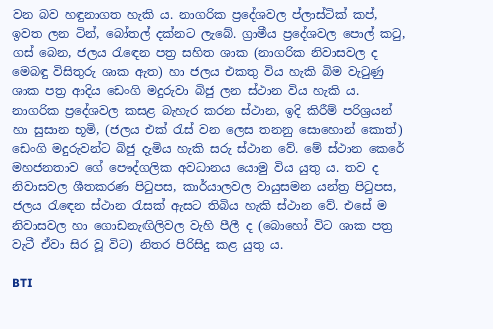වන බව හඳුනාගත හැකි ය. නාගරික ප්‍රදේශවල ප්ලාස්‌ටික්‌ කප්, ඉවත ලන ටින්, බෝතල් දක්‌නට ලැබේ. ග්‍රාමීය ප්‍රදේශවල පොල් කටු, ගස්‌ බෙන, ජලය රැඳෙන පත්‍ර සහිත ශාක (නාගරික නිවාසවල ද මෙබඳු විසිතුරු ශාක ඇත) හා ජලය එකතු විය හැකි බිම වැටුණු ශාක පත්‍ර ආදිය ඩෙංගි මදුරුවා බිජු ලන ස්‌ථාන විය හැකි ය. නාගරික ප්‍රදේශවල කසළ බැහැර කරන ස්‌ථාන, ඉදි කිරීම් පරිශ්‍රයන් හා සුසාන භූමි, (ජලය එක්‌ රැස්‌ වන ලෙස තනනු සොහොන් කොත්) ඩෙංගි මදුරුවන්ට බිජු දැමිය හැකි සරු ස්‌ථාන වේ. මේ ස්‌ථාන කෙරේ මහජනතාව ගේ පෞද්ගලික අවධානය යොමු විය යුතු ය. තව ද නිවාසවල ශීතකරණ පිටුපස, කාර්යාලවල වායුසමන යන්ත්‍ර පිටුපස, ජලය රැඳෙන ස්‌ථාන රැසක්‌ ඇසට තිබිය හැකි ස්‌ථාන වේ. එසේ ම නිවාසවල හා ගොඩනැඟිලිවල වැහි පීලී ද (බොහෝ විට ශාක පත්‍ර වැටී ඒවා සිර වූ විට) නිතර පිරිසිදු කළ යුතු ය.

BTI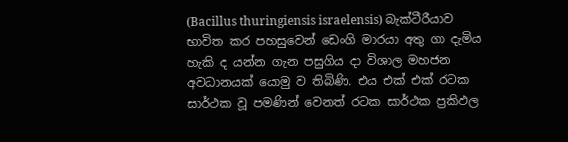(Bacillus thuringiensis israelensis) බැක්‌ටීරීයාව භාවිත කර පහසුවෙන් ඩෙංගි මාරයා අතු ගා දැමිය හැකි ද යන්න ගැන පසුගිය දා විශාල මහජන අවධානයක්‌ යොමු ව තිබිණි. එය එක්‌ එක්‌ රටක සාර්ථක වූ පමණින් වෙනත් රටක සාර්ථක ප්‍රකිඵල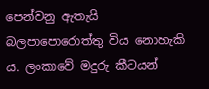පෙන්වනු ඇතැයි බලපාපොරොත්තු විය නොහැකි ය. ලංකාවේ මදුරු කීටයන්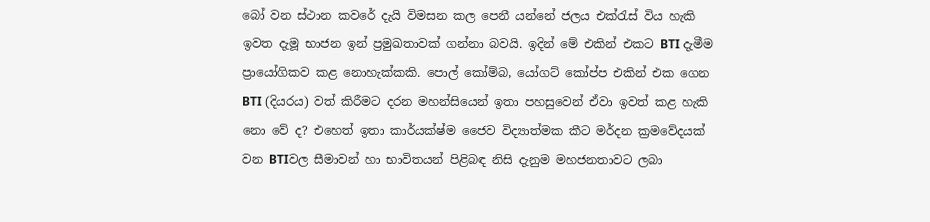බෝ වන ස්‌ථාන කවරේ දැයි විමසන කල පෙනී යන්නේ ජලය එක්‌රැස්‌ විය හැකි ඉවත දැමූ භාජන ඉන් ප්‍රමුඛතාවක්‌ ගන්නා බවයි. ඉදින් මේ එකින් එකට BTI දැමීම ප්‍රායෝගිකව කළ නොහැක්‌කකි. පොල් කෝම්බ, යෝගට්‌ කෝප්ප එකින් එක ගෙන BTI (දියරය) වත් කිරීමට දරන මහන්සියෙන් ඉතා පහසුවෙන් ඒවා ඉවත් කළ හැකි නො වේ ද? එහෙත් ඉතා කාර්යක්‌ෂ්ම ජෛව විද්‍යාත්මක කීට මර්දන ක්‍රමවේදයක්‌ වන BTIවල සීමාවන් හා භාවිතයන් පිළිබඳ නිසි දැනුම මහජනතාවට ලබා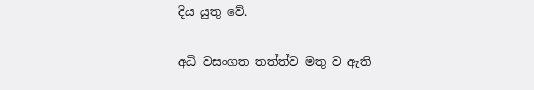දිය යුතු වේ.

අධි වසංගත තත්ත්ව මතු ව ඇති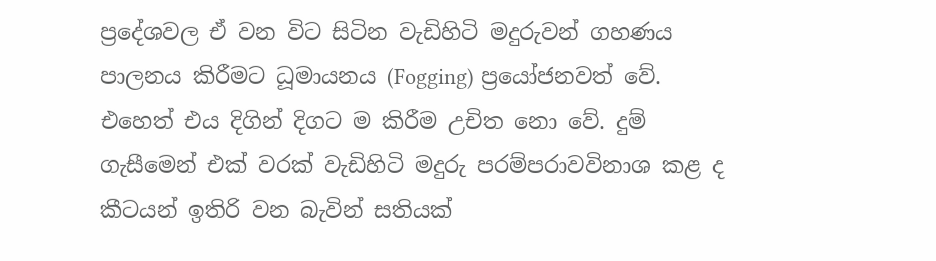ප්‍රදේශවල ඒ වන විට සිටින වැඩිහිටි මදුරුවන් ගහණය පාලනය කිරීමට ධූමායනය (Fogging) ප්‍රයෝජනවත් වේ. එහෙත් එය දිගින් දිගට ම කිරීම උචිත නො වේ. දුම් ගැසීමෙන් එක්‌ වරක්‌ වැඩිහිටි මදුරු පරම්පරාවවිනාශ කළ ද කීටයන් ඉතිරි වන බැවින් සතියක්‌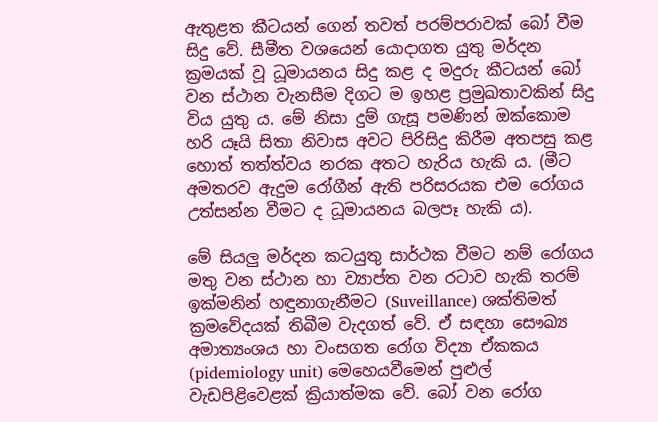ඇතුළත කීටයන් ගෙන් තවත් පරම්පරාවක්‌ බෝ වීම සිදු වේ. සීමීත වශයෙන් යොදාගත යුතු මර්දන ක්‍රමයක්‌ වූ ධූමායනය සිදු කළ ද මදුරු කීටයන් බෝ වන ස්‌ථාන වැනසීම දිගට ම ඉහළ ප්‍රමුඛතාවකින් සිදු විය යුතු ය. මේ නිසා දුම් ගැසූ පමණින් ඔක්‌කොම හරි යෑයි සිතා නිවාස අවට පිරිසිදු කිරීම අතපසු කළ හොත් තත්ත්වය නරක අතට හැරිය හැකි ය. (මීට අමතරව ඇදුම රෝගීන් ඇති පරිසරයක එම රෝගය උත්සන්න වීමට ද ධූමායනය බලපෑ හැකි ය).

මේ සියලු මර්දන කටයුතු සාර්ථක වීමට නම් රෝගය මතු වන ස්‌ථාන හා ව්‍යාප්ත වන රටාව හැකි තරම් ඉක්‌මනින් හඳුනාගැනීමට (Suveillance) ශක්‌තිමත් ක්‍රමවේදයක්‌ තිබීම වැදගත් වේ. ඒ සඳහා සෞඛ්‍ය අමාත්‍යංශය හා වංසගත රෝග විද්‍යා ඒකකය (pidemiology unit) මෙහෙයවීමෙන් පුළුල් වැඩපිළිවෙළක්‌ ක්‍රියාත්මක වේ. බෝ වන රෝග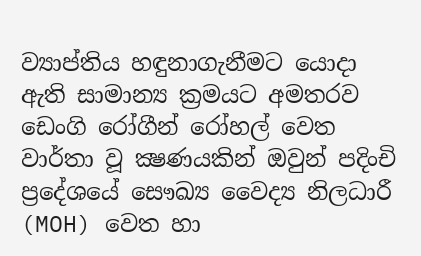ව්‍යාප්තිය හඳුනාගැනීමට යොදා ඇති සාමාන්‍ය ක්‍රමයට අමතරව ඩෙංගි රෝගීන් රෝහල් වෙත වාර්තා වූ ක්‍ෂණයකින් ඔවුන් පදිංචි ප්‍රදේශයේ සෞඛ්‍ය වෛද්‍ය නිලධාරී (MOH) වෙත හා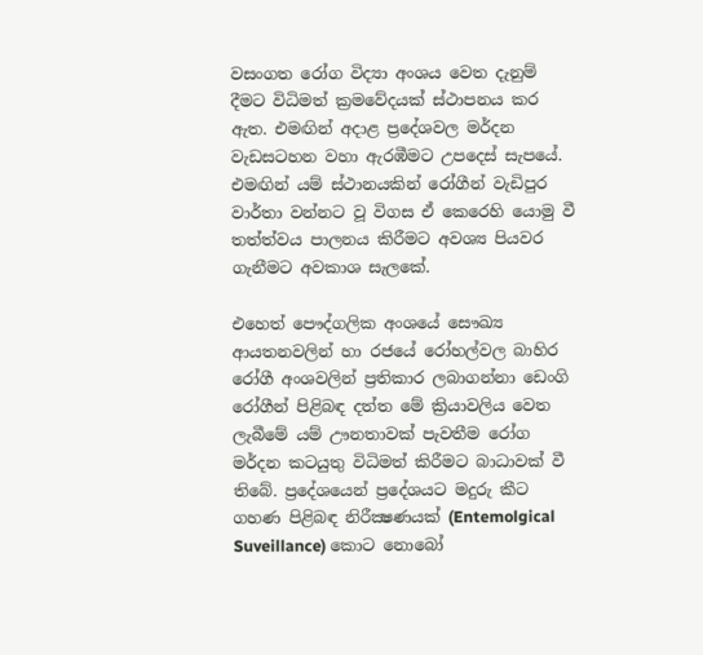වසංගත රෝග විද්‍යා අංශය වෙත දැනුම් දීමට විධිමත් ක්‍රමවේදයක්‌ ස්‌ථාපනය කර ඇත. එමඟින් අදාළ ප්‍රදේශවල මර්දන වැඩසටහන වහා ඇරඹීමට උපදෙස්‌ සැපයේ. එමඟින් යම් ස්‌ථානයකින් රෝගීන් වැඩිපුර වාර්තා වන්නට වූ විගස ඒ කෙරෙහි යොමු වී තත්ත්වය පාලනය කිරීමට අවශ්‍ය පියවර ගැනීමට අවකාශ සැලකේ.

එහෙත් පෞද්ගලික අංශයේ සෞඛ්‍ය ආයතනවලින් හා රජයේ රෝහල්වල බාහිර රෝගී අංශවලින් ප්‍රතිකාර ලබාගන්නා ඩෙංගි රෝගීන් පිළිබඳ දත්ත මේ ක්‍රියාවලිය වෙත ලැබීමේ යම් ඌනතාවක්‌ පැවතීම රෝග මර්දන කටයුතු විධිමත් කිරීමට බාධාවක්‌ වී තිබේ. ප්‍රදේශයෙන් ප්‍රදේශයට මදුරු කීට ගහණ පිළිබඳ නිරීක්‍ෂණයක්‌ (Entemolgical Suveillance) කොට නොබෝ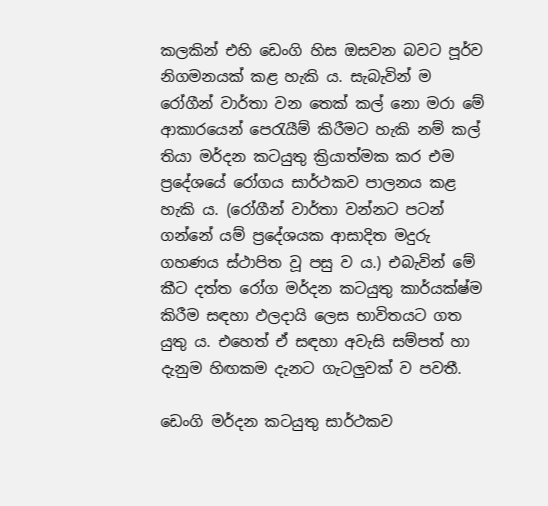කලකින් එහි ඩෙංගි හිස ඔසවන බවට පූර්ව නිගමනයක්‌ කළ හැකි ය. සැබැවින් ම රෝගීන් වාර්තා වන තෙක්‌ කල් නො මරා මේ ආකාරයෙන් පෙරැයීම් කිරීමට හැකි නම් කල් තියා මර්දන කටයුතු ක්‍රියාත්මක කර එම ප්‍රදේශයේ රෝගය සාර්ථකව පාලනය කළ හැකි ය. (රෝගීන් වාර්තා වන්නට පටන් ගන්නේ යම් ප්‍රදේශයක ආසාදිත මදුරු ගහණය ස්‌ථාපිත වූ පසු ව ය.) එබැවින් මේ කීට දත්ත රෝග මර්දන කටයුතු කාර්යක්‌ෂ්ම කිරීම සඳහා ඵලදායි ලෙස භාවිතයට ගත යුතු ය. එහෙත් ඒ සඳහා අවැසි සම්පත් හා දැනුම හිඟකම දැනට ගැටලුවක්‌ ව පවතී.

ඩෙංගි මර්දන කටයුතු සාර්ථකව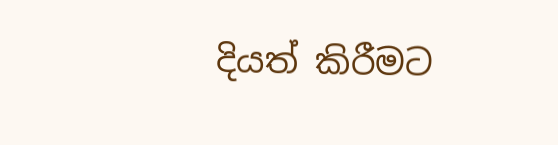දියත් කිරීමට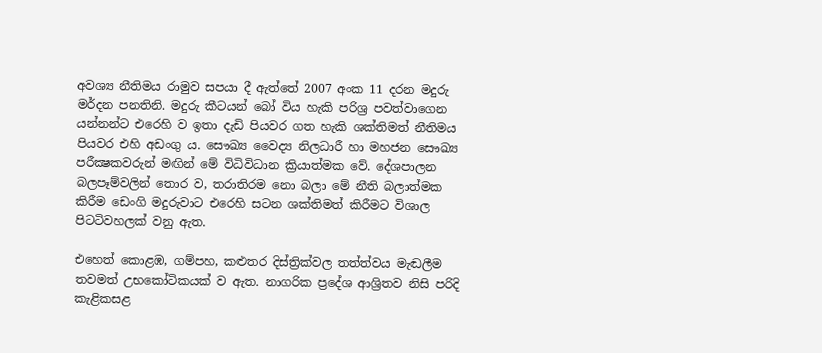අවශ්‍ය නීතිමය රාමුව සපයා දී ඇත්තේ 2007 අංක 11 දරන මදුරු මර්දන පනතිනි. මදුරු කීටයන් බෝ විය හැකි පරිශ්‍ර පවත්වාගෙන යන්නන්ට එරෙහි ව ඉතා දැඩි පියවර ගත හැකි ශක්‌තිමත් නීතිමය පියවර එහි අඩංගු ය. සෞඛ්‍ය වෛද්‍ය නිලධාරී හා මහජන සෞඛ්‍ය පරීක්‍ෂකවරුන් මඟින් මේ විධිවිධාන ක්‍රියාත්මක වේ. දේශපාලන බලපෑම්වලින් තොර ව, තරාතිරම නො බලා මේ නීති බලාත්මක කිරීම ඩෙංගි මදුරුවාට එරෙහි සටන ශක්‌තිමත් කිරීමට විශාල පිටටිවහලක්‌ වනු ඇත.

එහෙත් කොළඹ, ගම්පහ, කළුතර දිස්‌ත්‍රික්‌වල තත්ත්වය මැඬලීම තවමත් උභකෝටිකයක්‌ ව ඇත. නාගරික ප්‍රදේශ ආශ්‍රිතව නිසි පරිදි කැළිකසළ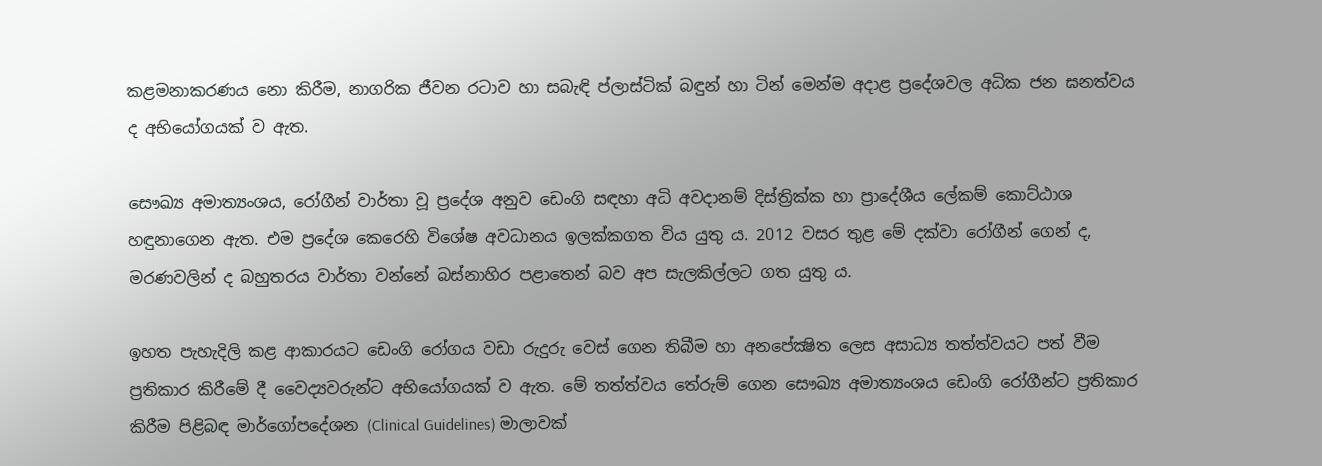කළමනාකරණය නො කිරීම, නාගරික ජීවන රටාව හා සබැඳි ප්ලාස්‌ටික්‌ බඳුන් හා ටින් මෙන්ම අදාළ ප්‍රදේශවල අධික ජන ඝනත්වය ද අභියෝගයක්‌ ව ඇත.

සෞඛ්‍ය අමාත්‍යංශය, රෝගීන් වාර්තා වූ ප්‍රදේශ අනුව ඩෙංගි සඳහා අධි අවදානම් දිස්‌ත්‍රික්‌ක හා ප්‍රාදේශීය ලේකම් කොට්‌ඨාශ හඳුනාගෙන ඇත. එම ප්‍රදේශ කෙරෙහි විශේෂ අවධානය ඉලක්‌කගත විය යුතු ය. 2012 වසර තුළ මේ දක්‌වා රෝගීන් ගෙන් ද, මරණවලින් ද බහුතරය වාර්තා වන්නේ බස්‌නාහිර පළාතෙන් බව අප සැලකිල්ලට ගත යුතු ය.

ඉහත පැහැදිලි කළ ආකාරයට ඩෙංගි රෝගය වඩා රුදුරු වෙස්‌ ගෙන තිබීම හා අනපේක්‍ෂිත ලෙස අසාධ්‍ය තත්ත්වයට පත් වීම ප්‍රතිකාර කිරීමේ දී වෛද්‍යවරුන්ට අභියෝගයක්‌ ව ඇත. මේ තත්ත්වය තේරුම් ගෙන සෞඛ්‍ය අමාත්‍යංශය ඩෙංගි රෝගීන්ට ප්‍රතිකාර කිරීම පිළිබඳ මාර්ගෝපදේශන (Clinical Guidelines) මාලාවක්‌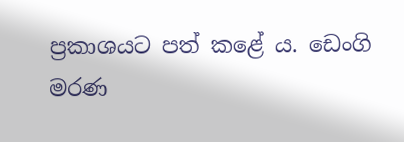ප්‍රකාශයට පත් කළේ ය. ඩෙංගි මරණ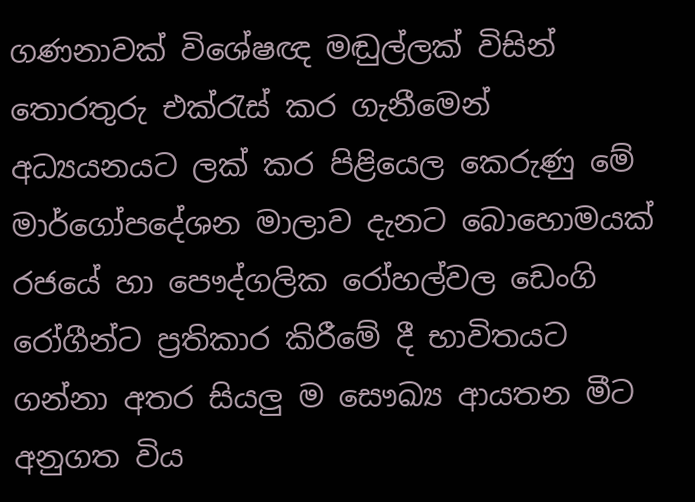ගණනාවක්‌ විශේෂඥ මඬුල්ලක්‌ විසින් තොරතුරු එක්‌රැස්‌ කර ගැනීමෙන් අධ්‍යයනයට ලක්‌ කර පිළියෙල කෙරුණු මේ මාර්ගෝපදේශන මාලාව දැනට බොහොමයක්‌ රජයේ හා පෞද්ගලික රෝහල්වල ඩෙංගි රෝගීන්ට ප්‍රතිකාර කිරීමේ දී භාවිතයට ගන්නා අතර සියලු ම සෞඛ්‍ය ආයතන මීට අනුගත විය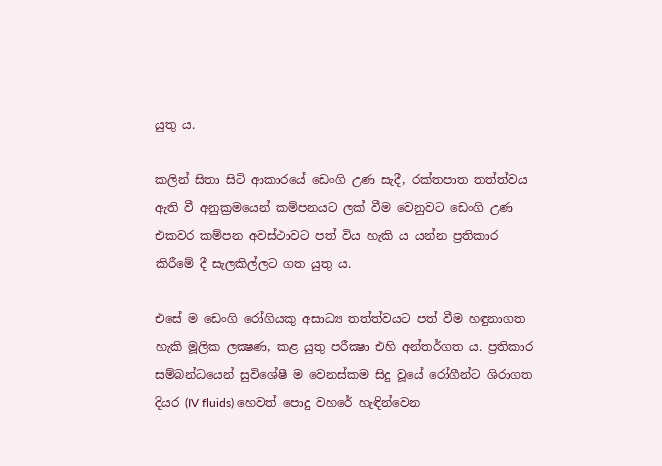යුතු ය.

කලින් සිතා සිටි ආකාරයේ ඩෙංගි උණ සැදී, රක්‌තපාත තත්ත්වය ඇති වී අනුක්‍රමයෙන් කම්පනයට ලක්‌ වීම වෙනුවට ඩෙංගි උණ එකවර කම්පන අවස්‌ථාවට පත් විය හැකි ය යන්න ප්‍රතිකාර කිරීමේ දී සැලකිල්ලට ගත යුතු ය.

එසේ ම ඩෙංගි රෝගියකු අසාධ්‍ය තත්ත්වයට පත් වීම හඳුනාගත හැකි මූලික ලක්‍ෂණ, කළ යුතු පරීක්‍ෂා එහි අන්තර්ගත ය. ප්‍රතිකාර සම්බන්ධයෙන් සුවිශේෂී ම වෙනස්‌කම සිදු වූයේ රෝගීන්ට ශිරාගත දියර (IV fluids) හෙවත් පොදු වහරේ හැඳින්වෙන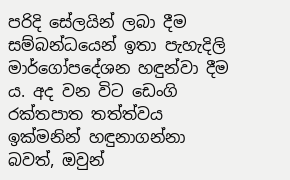පරිදි සේලයින් ලබා දීම සම්බන්ධයෙන් ඉතා පැහැදිලි මාර්ගෝපදේශන හඳුන්වා දීම ය. අද වන විට ඩෙංගි රක්‌තපාත තත්ත්වය ඉක්‌මනින් හඳුනාගන්නා බවත්, ඔවුන්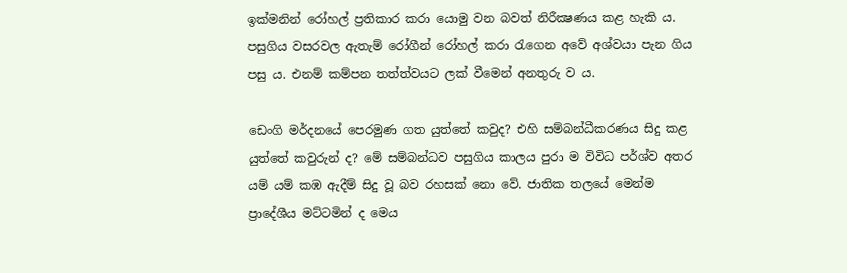ඉක්‌මනින් රෝහල් ප්‍රතිකාර කරා යොමු වන බවත් නිරීක්‍ෂණය කළ හැකි ය. පසුගිය වසරවල ඇතැම් රෝගීන් රෝහල් කරා රැගෙන අවේ අශ්වයා පැන ගිය පසු ය. එනම් කම්පන තත්ත්වයට ලක්‌ වීමෙන් අනතුරු ව ය.

ඩෙංගි මර්දනයේ පෙරමුණ ගත යුත්තේ කවුද? එහි සම්බන්ධීකරණය සිදු කළ යුත්තේ කවුරුන් ද? මේ සම්බන්ධව පසුගිය කාලය පුරා ම විවිධ පර්ශ්ව අතර යම් යම් කඹ ඇදීම් සිදු වූ බව රහසක්‌ නො වේ. ජාතික තලයේ මෙන්ම ප්‍රාදේශීය මට්‌ටමින් ද මෙය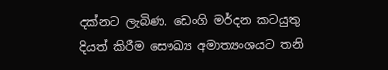දක්‌නට ලැබිණ. ඩෙංගි මර්දන කටයුතු දියත් කිරීම සෞඛ්‍ය අමාත්‍යංශයට තනි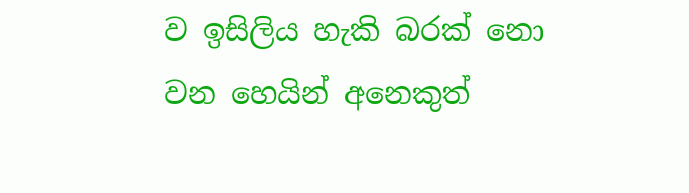ව ඉසිලිය හැකි බරක්‌ නො වන හෙයින් අනෙකුත්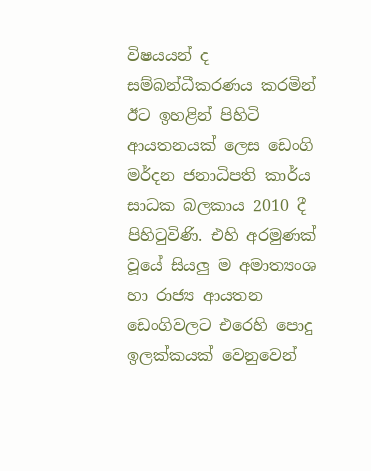විෂයයන් ද සම්බන්ධීකරණය කරමින් ඊට ඉහළින් පිහිටි ආයතනයක්‌ ලෙස ඩෙංගි මර්දන ජනාධිපති කාර්ය සාධක බලකාය 2010 දී පිහිටුවිණි. එහි අරමුණක්‌ වූයේ සියලු ම අමාත්‍යංශ හා රාජ්‍ය ආයතන ඩෙංගිවලට එරෙහි පොදු ඉලක්‌කයක්‌ වෙනුවෙන්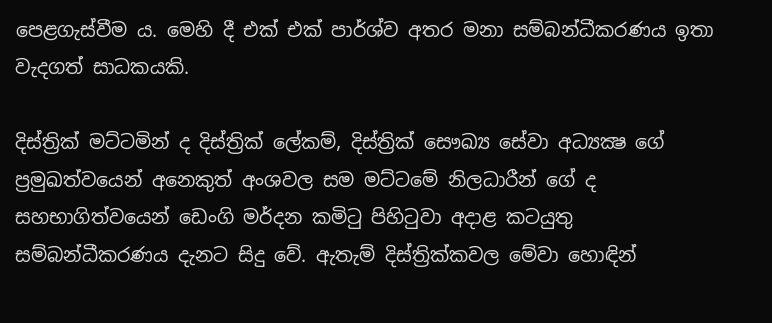පෙළගැස්‌වීම ය. මෙහි දී එක්‌ එක්‌ පාර්ශ්ව අතර මනා සම්බන්ධීකරණය ඉතා වැදගත් සාධකයකි.

දිස්‌ත්‍රික්‌ මට්‌ටමින් ද දිස්‌ත්‍රික්‌ ලේකම්, දිස්‌ත්‍රික්‌ සෞඛ්‍ය සේවා අධ්‍යක්‍ෂ ගේ ප්‍රමුඛත්වයෙන් අනෙකුත් අංශවල සම මට්‌ටමේ නිලධාරීන් ගේ ද සහභාගිත්වයෙන් ඩෙංගි මර්දන කමිටු පිහිටුවා අදාළ කටයුතු සම්බන්ධීකරණය දැනට සිදු වේ. ඇතැම් දිස්‌ත්‍රික්‌කවල මේවා හොඳින්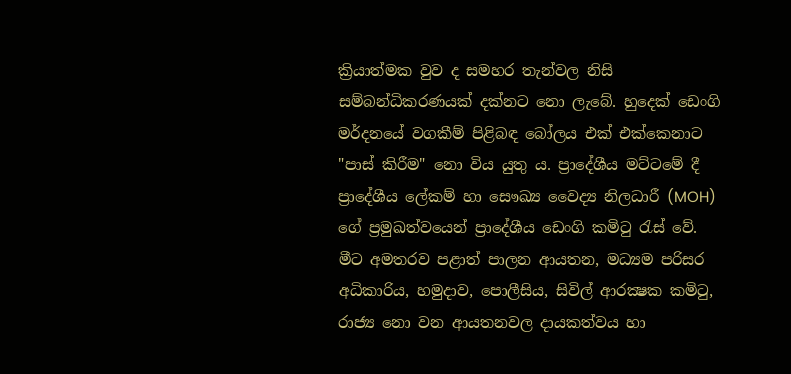ක්‍රියාත්මක වුව ද සමහර තැන්වල නිසි සම්බන්ධිකරණයක්‌ දක්‌නට නො ලැබේ. හුදෙක්‌ ඩෙංගි මර්දනයේ වගකීම් පිළිබඳ බෝලය එක්‌ එක්‌කෙනාට "පාස්‌ කිරීම" නො විය යුතු ය. ප්‍රාදේශීය මට්‌ටමේ දී ප්‍රාදේශීය ලේකම් හා සෞඛ්‍ය වෛද්‍ය නිලධාරී (MOH) ගේ ප්‍රමුඛත්වයෙන් ප්‍රාදේශීය ඩෙංගි කමිටු රැස්‌ වේ. මීට අමතරව පළාත් පාලන ආයතන, මධ්‍යම පරිසර අධිකාරිය, හමුදාව, පොලීසිය, සිවිල් ආරක්‍ෂක කමිටු, රාජ්‍ය නො වන ආයතනවල දායකත්වය හා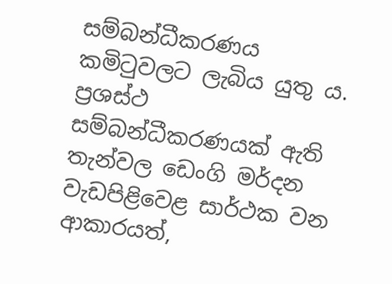සම්බන්ධීකරණය කමිටුවලට ලැබිය යුතු ය. ප්‍රශස්‌ථ සම්බන්ධීකරණයක්‌ ඇති තැන්වල ඩෙංගි මර්දන වැඩපිළිවෙළ සාර්ථක වන ආකාරයත්,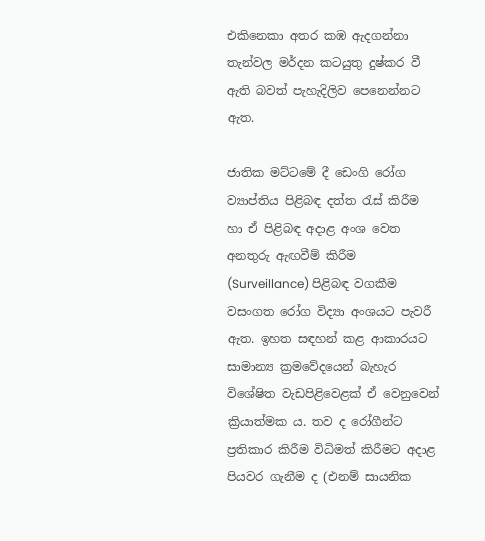එකිනෙකා අතර කඹ ඇදගන්නා තැන්වල මර්දන කටයුතු දුෂ්කර වී ඇති බවත් පැහැදිලිව පෙනෙන්නට ඇත.

ජාතික මට්‌ටමේ දී ඩෙංගි රෝග ව්‍යාප්තිය පිළිබඳ දත්ත රැස්‌ කිරීම හා ඒ පිළිබඳ අදාළ අංශ වෙත අනතුරු ඇඟවීම් කිරීම (Surveillance) පිළිබඳ වගකීම වසංගත රෝග විද්‍යා අංශයට පැවරී ඇත. ඉහත සඳහන් කළ ආකාරයට සාමාන්‍ය ක්‍රමවේදයෙන් බැහැර විශේෂිත වැඩපිළිවෙළක්‌ ඒ වෙනුවෙන් ක්‍රියාත්මක ය. තව ද රෝගීන්ට ප්‍රතිකාර කිරීම විධිමත් කිරීමට අදාළ පියවර ගැනීම ද (එනම් සායනික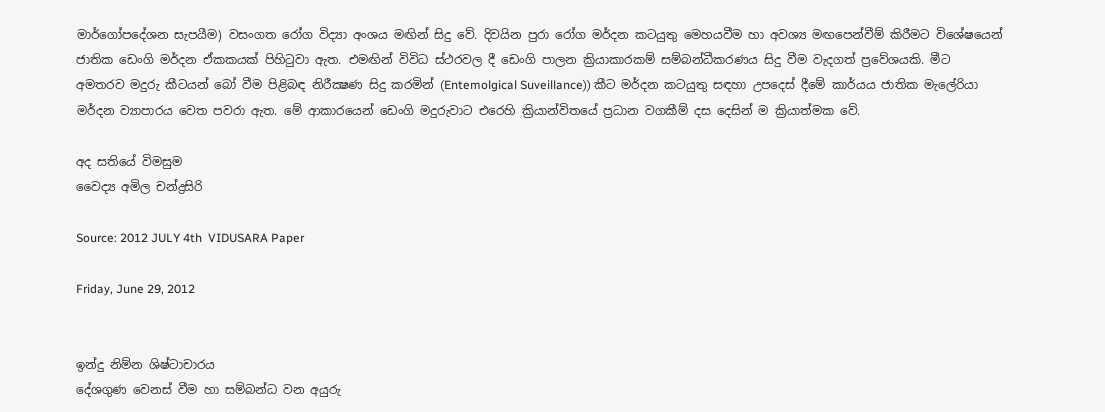මාර්ගෝපදේශන සැපයීම) වසංගත රෝග විද්‍යා අංශය මඟින් සිදු වේ. දිවයින පුරා රෝග මර්දන කටයුතු මෙහයවීම හා අවශ්‍ය මඟපෙන්වීම් කිරීමට විශේෂයෙන් ජාතික ඩෙංගි මර්දන ඒකකයක්‌ පිහිටුවා ඇත. එමඟින් විවිධ ස්‌ථරවල දී ඩෙංගි පාලන ක්‍රියාකාරකම් සම්බන්ධීකරණය සිදු වීම වැදගත් ප්‍රවේශයකි. මීට අමතරව මදුරු කීටයන් බෝ වීම පිළිබඳ නිරීක්‍ෂණ සිදු කරමින් (Entemolgical Suveillance)) කීට මර්දන කටයුතු සඳහා උපදෙස්‌ දීමේ කාර්යය ජාතික මැලේරියා මර්දන ව්‍යාපාරය වෙත පවරා ඇත. මේ ආකාරයෙන් ඩෙංගි මදුරුවාට එරෙහි ක්‍රියාන්විතයේ ප්‍රධාන වගකීම් දස දෙසින් ම ක්‍රියාත්මක වේ.

අද සතියේ විමසුම
වෛද්‍ය අමිල චන්ද්‍රසිරි

Source: 2012 JULY 4th  VIDUSARA Paper

Friday, June 29, 2012


ඉන්දු නිම්න ශිෂ්ටාචාරය
දේශගුණ වෙනස්‌ වීම හා සම්බන්ධ වන අයුරු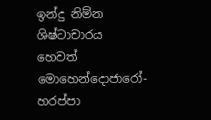ඉන්දු නිම්න ශිෂ්ටාචාරය හෙවත් මොහෙන්දොජාරෝ-හරප්පා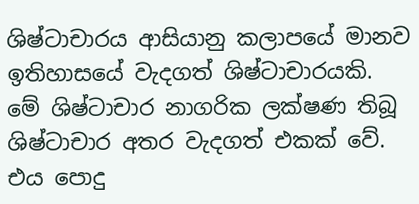ශිෂ්ටාචාරය ආසියානු කලාපයේ මානව ඉතිහාසයේ වැදගත් ශිෂ්ටාචාරයකි. මේ ශිෂ්ටාචාර නාගරික ලක්‌ෂණ තිබූ ශිෂ්ටාචාර අතර වැදගත් එකක්‌ වේ. එය පොදු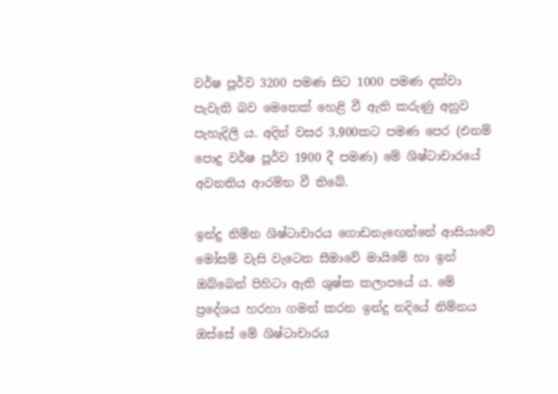වර්ෂ පූර්ව 3200 පමණ සිට 1000 පමණ දක්‌වා පැවැති බව මෙතෙක්‌ හෙළි වී ඇති කරුණු අනුව පැහැදිලි ය. අදින් වසර 3,900කට පමණ පෙර (එනම් පොදු වර්ෂ පූර්ව 1900 දී පමණ) මේ ශිෂ්ටාචාරයේ අවනතිය ආරම්භ වී තිබේ.

ඉන්දු නිම්න ශිෂ්ටාචාරය ගොඩනැඟෙන්නේ ආසියාවේ මෝසම් වැසි වැටෙන සීමාවේ මායිමේ හා ඉන් ඔබ්බෙන් පිහිටා ඇති ශුෂ්ක කලාපයේ ය. මේ ප්‍රදේශය හරහා ගමන් කරන ඉන්දු නදියේ නිම්නය ඔස්‌සේ මේ ශිෂ්ටාචාරය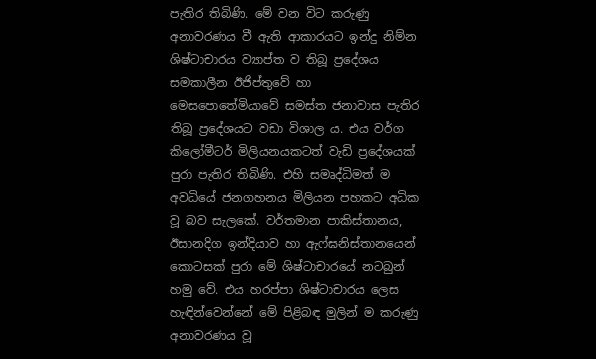පැතිර තිබිණි. මේ වන විට කරුණු අනාවරණය වී ඇති ආකාරයට ඉන්දු නිම්න ශිෂ්ටාචාරය ව්‍යාප්ත ව තිබූ ප්‍රදේශය සමකාලීන ඊජිප්තුවේ හා මෙසපොතේමියාවේ සමස්‌ත ජනාවාස පැතිර තිබූ ප්‍රදේශයට වඩා විශාල ය. එය වර්ග කිලෝමීටර් මිලියනයකටත් වැඩි ප්‍රදේශයක්‌ පුරා පැතිර තිබිණි. එහි සමෘද්ධිමත් ම අවධියේ ජනගහනය මිලියන පහකට අධික වූ බව සැලකේ. වර්තමාන පාකිස්‌තානය, ඊසානදිග ඉන්දියාව හා ඇෆ්ඝනිස්‌තානයෙන් කොටසක්‌ පුරා මේ ශිෂ්ටාචාරයේ නටබුන් හමු වේ. එය හරප්පා ශිෂ්ටාචාරය ලෙස හැඳින්වෙන්නේ මේ පිළිබඳ මුලින් ම කරුණු අනාවරණය වූ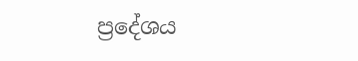ප්‍රදේශය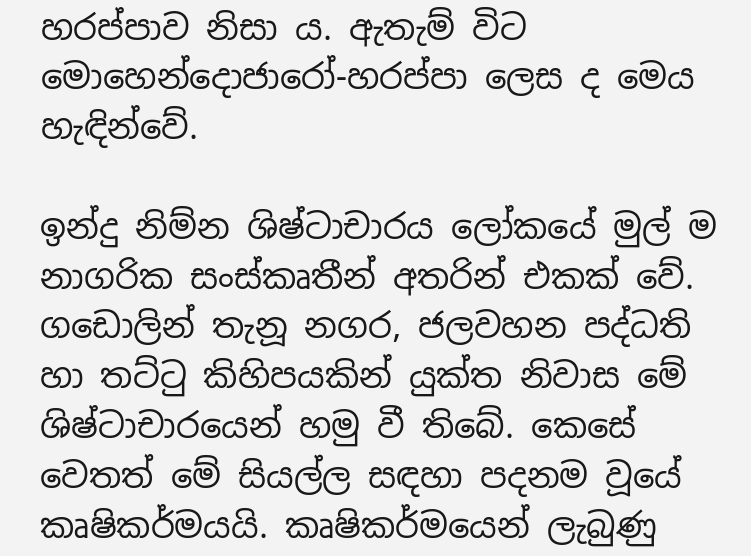හරප්පාව නිසා ය. ඇතැම් විට මොහෙන්දොජාරෝ-හරප්පා ලෙස ද මෙය හැඳින්වේ.

ඉන්දු නිම්න ශිෂ්ටාචාරය ලෝකයේ මුල් ම නාගරික සංස්‌කෘතීන් අතරින් එකක්‌ වේ. ගඩොලින් තැනූ නගර, ජලවහන පද්ධති හා තට්‌ටු කිහිපයකින් යුක්‌ත නිවාස මේ ශිෂ්ටාචාරයෙන් හමු වී තිබේ. කෙසේ වෙතත් මේ සියල්ල සඳහා පදනම වූයේ කෘෂිකර්මයයි. කෘෂිකර්මයෙන් ලැබුණු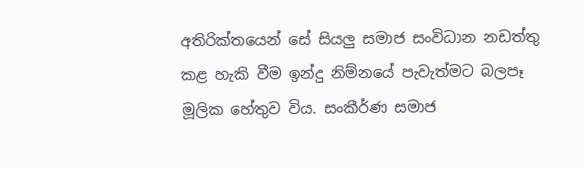අතිරික්‌තයෙන් සේ සියලු සමාජ සංවිධාන නඩත්තු කළ හැකි වීම ඉන්දු නිම්නයේ පැවැත්මට බලපෑ මූලික හේතුව විය. සංකීර්ණ සමාජ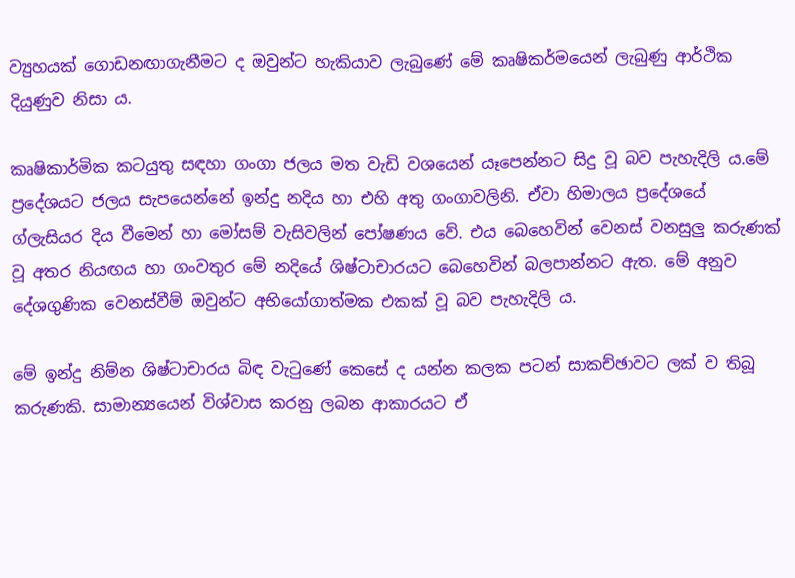ව්‍යුහයක්‌ ගොඩනඟාගැනීමට ද ඔවුන්ට හැකියාව ලැබුණේ මේ කෘෂිකර්මයෙන් ලැබුණු ආර්ථික දියුණුව නිසා ය.

කෘෂිකාර්මික කටයුතු සඳහා ගංගා ජලය මත වැඩි වශයෙන් යෑපෙන්නට සිදු වූ බව පැහැදිලි ය.මේ ප්‍රදේශයට ජලය සැපයෙන්නේ ඉන්දු නදිය හා එහි අතු ගංගාවලිනි. ඒවා හිමාලය ප්‍රදේශයේ ග්ලැසියර දිය වීමෙන් හා මෝසම් වැසිවලින් පෝෂණය වේ. එය බෙහෙවින් වෙනස්‌ වනසුලු කරුණක්‌ වූ අතර නියඟය හා ගංවතුර මේ නදියේ ශිෂ්ටාචාරයට බෙහෙවින් බලපාන්නට ඇත. මේ අනුව දේශගුණික වෙනස්‌වීම් ඔවුන්ට අභියෝගාත්මක එකක්‌ වූ බව පැහැදිලි ය.

මේ ඉන්දු නිම්න ශිෂ්ටාචාරය බිඳ වැටුණේ කෙසේ ද යන්න කලක පටන් සාකච්ඡාවට ලක්‌ ව තිබූ කරුණකි. සාමාන්‍යයෙන් විශ්වාස කරනු ලබන ආකාරයට ඒ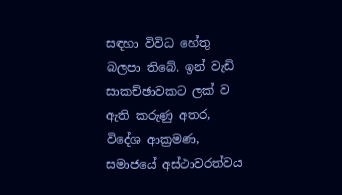සඳහා විවිධ හේතු බලපා තිබේ. ඉන් වැඩි සාකච්ඡාවකට ලක්‌ ව ඇති කරුණු අතර, විදේශ ආක්‍රමණ, සමාජයේ අස්‌ථාවරත්වය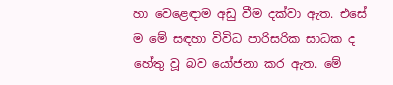හා වෙළෙඳාම අඩු වීම දක්‌වා ඇත. එසේ ම මේ සඳහා විවිධ පාරිසරික සාධක ද හේතු වූ බව යෝජනා කර ඇත. මේ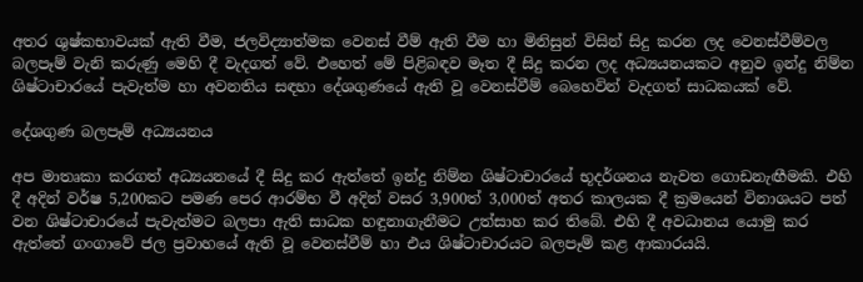අතර ශුෂ්කභාවයක්‌ ඇති වීම, ජලවිද්‍යාත්මක වෙනස්‌ වීම් ඇති වීම හා මිනිසුන් විසින් සිදු කරන ලද වෙනස්‌වීම්වල බලපෑම් වැනි කරුණු මෙහි දී වැදගත් වේ. එහෙත් මේ පිළිබඳව මෑත දී සිදු කරන ලද අධ්‍යයනයකට අනුව ඉන්දු නිම්න ශිෂ්ටාචාරයේ පැවැත්ම හා අවනතිය සඳහා දේශගුණයේ ඇති වූ වෙනස්‌වීම් බෙහෙවින් වැදගත් සාධකයක්‌ වේ.

දේශගුණ බලපෑම් අධ්‍යයනය

අප මාතෘකා කරගත් අධ්‍යයනයේ දී සිදු කර ඇත්තේ ඉන්දු නිම්න ශිෂ්ටාචාරයේ භූදර්ශනය නැවත ගොඩනැඟීමකි. එහි දී අදින් වර්ෂ 5,200කට පමණ පෙර ආරම්භ වී අදින් වසර 3,900ත් 3,000ත් අතර කාලයක දී ක්‍රමයෙන් විනාශයට පත් වන ශිෂ්ටාචාරයේ පැවැත්මට බලපා ඇති සාධක හඳුනාගැනීමට උත්සාහ කර තිබේ. එහි දී අවධානය යොමු කර ඇත්තේ ගංගාවේ ජල ප්‍රවාහයේ ඇති වූ වෙනස්‌වීම් හා එය ශිෂ්ටාචාරයට බලපෑම් කළ ආකාරයයි.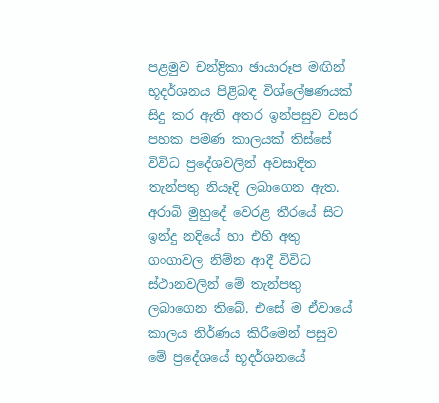පළමුව චන්ද්‍රිකා ඡායාරූප මඟින් භූදර්ශනය පිළිබඳ විශ්ලේෂණයක්‌ සිදු කර ඇති අතර ඉන්පසුව වසර පහක පමණ කාලයක්‌ තිස්‌සේ විවිධ ප්‍රදේශවලින් අවසාදිත තැන්පතු නියෑදි ලබාගෙන ඇත. අරාබි මුහුදේ වෙරළ තීරයේ සිට ඉන්දු නදියේ හා එහි අතු ගංගාවල නිම්න ආදී විවිධ ස්‌ථානවලින් මේ තැන්පතු ලබාගෙන තිබේ. එසේ ම ඒවායේ කාලය නිර්ණය කිරීමෙන් පසුව මේ ප්‍රදේශයේ භූදර්ශනයේ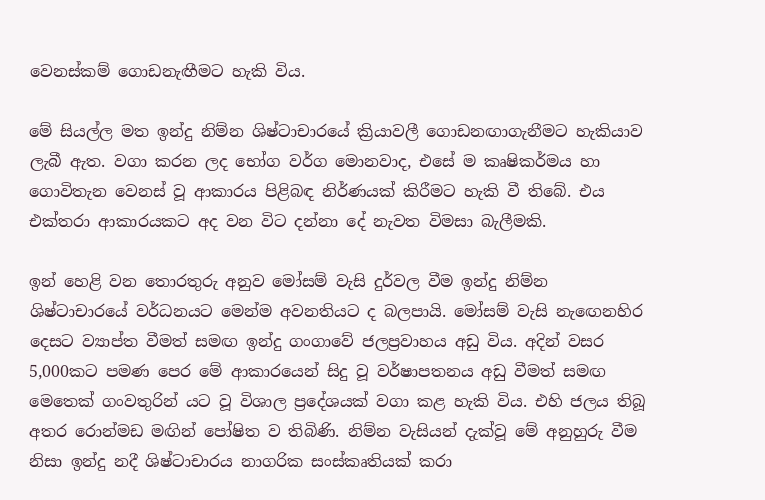වෙනස්‌කම් ගොඩනැඟීමට හැකි විය.

මේ සියල්ල මත ඉන්දු නිම්න ශිෂ්ටාචාරයේ ක්‍රියාවලී ගොඩනඟාගැනීමට හැකියාව ලැබී ඇත. වගා කරන ලද භෝග වර්ග මොනවාද, එසේ ම කෘෂිකර්මය හා ගොවිතැන වෙනස්‌ වූ ආකාරය පිළිබඳ නිර්ණයක්‌ කිරීමට හැකි වී තිබේ. එය එක්‌තරා ආකාරයකට අද වන විට දන්නා දේ නැවත විමසා බැලීමකි.

ඉන් හෙළි වන තොරතුරු අනුව මෝසම් වැසි දුර්වල වීම ඉන්දු නිම්න ශිෂ්ටාචාරයේ වර්ධනයට මෙන්ම අවනතියට ද බලපායි. මෝසම් වැසි නැඟෙනහිර දෙසට ව්‍යාප්ත වීමත් සමඟ ඉන්දු ගංගාවේ ජලප්‍රවාහය අඩු විය. අදින් වසර 5,000කට පමණ පෙර මේ ආකාරයෙන් සිදු වූ වර්ෂාපතනය අඩු වීමත් සමඟ මෙතෙක්‌ ගංවතුරින් යට වූ විශාල ප්‍රදේශයක්‌ වගා කළ හැකි විය. එහි ජලය තිබූ අතර රොන්මඩ මඟින් පෝෂිත ව තිබිණි. නිම්න වැසියන් දැක්‌වූ මේ අනුහුරු වීම නිසා ඉන්දු නදී ශිෂ්ටාචාරය නාගරික සංස්‌කෘතියක්‌ කරා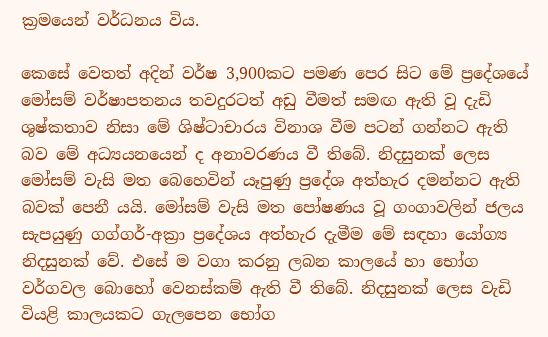ක්‍රමයෙන් වර්ධනය විය.

කෙසේ වෙතත් අදින් වර්ෂ 3,900කට පමණ පෙර සිට මේ ප්‍රදේශයේ මෝසම් වර්ෂාපතනය තවදුරටත් අඩු වීමත් සමඟ ඇති වූ දැඩි ශුෂ්කතාව නිසා මේ ශිෂ්ටාචාරය විනාශ වීම පටන් ගන්නට ඇති බව මේ අධ්‍යයනයෙන් ද අනාවරණය වී තිබේ. නිදසුනක්‌ ලෙස මෝසම් වැසි මත බෙහෙවින් යෑපුණු ප්‍රදේශ අත්හැර දමන්නට ඇති බවක්‌ පෙනී යයි. මෝසම් වැසි මත පෝෂණය වූ ගංගාවලින් ජලය සැපයුණු ගග්ගර්-අක්‍රා ප්‍රදේශය අත්හැර දැමීම මේ සඳහා යෝග්‍ය නිදසුනක්‌ වේ. එසේ ම වගා කරනු ලබන කාලයේ හා භෝග වර්ගවල බොහෝ වෙනස්‌කම් ඇති වී තිබේ. නිදසුනක්‌ ලෙස වැඩි වියළි කාලයකට ගැලපෙන භෝග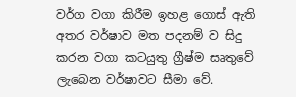වර්ග වගා කිරීම ඉහළ ගොස්‌ ඇති අතර වර්ෂාව මත පදනම් ව සිදු කරන වගා කටයුතු ග්‍රීෂ්ම සෘතුවේ ලැබෙන වර්ෂාවට සීමා වේ.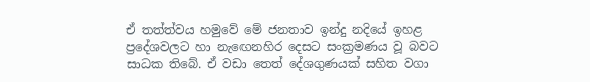ඒ තත්ත්වය හමුවේ මේ ජනතාව ඉන්දු නදියේ ඉහළ ප්‍රදේශවලට හා නැඟෙනහිර දෙසට සංක්‍රමණය වූ බවට සාධක තිබේ. ඒ වඩා තෙත් දේශගුණයක්‌ සහිත වගා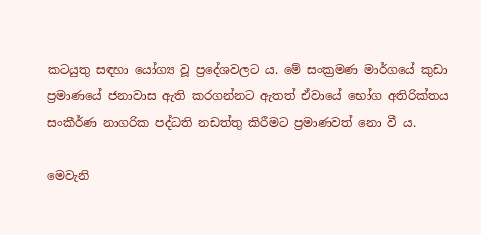කටයුතු සඳහා යෝග්‍ය වූ ප්‍රදේශවලට ය. මේ සංක්‍රමණ මාර්ගයේ කුඩා ප්‍රමාණයේ ජනාවාස ඇති කරගන්නට ඇතත් ඒවායේ භෝග අතිරික්‌තය සංකීර්ණ නාගරික පද්ධති නඩත්තු කිරීමට ප්‍රමාණවත් නො වී ය.

මෙවැනි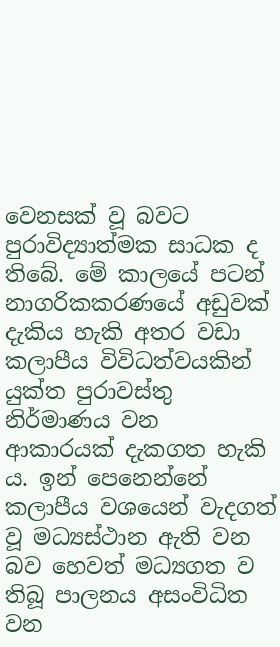වෙනසක්‌ වූ බවට පුරාවිද්‍යාත්මක සාධක ද තිබේ. මේ කාලයේ පටන් නාගරිකකරණයේ අඩුවක්‌ දැකිය හැකි අතර වඩා කලාපීය විවිධත්වයකින් යුක්‌ත පුරාවස්‌තු නිර්මාණය වන ආකාරයක්‌ දැකගත හැකි ය. ඉන් පෙනෙන්නේ කලාපීය වශයෙන් වැදගත් වූ මධ්‍යස්‌ථාන ඇති වන බව හෙවත් මධ්‍යගත ව තිබූ පාලනය අසංවිධිත වන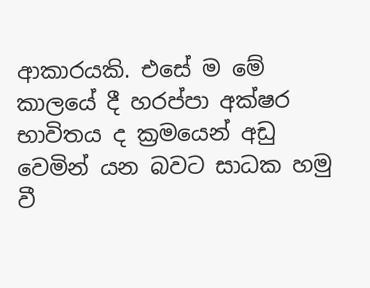ආකාරයකි. එසේ ම මේ කාලයේ දී හරප්පා අක්‌ෂර භාවිතය ද ක්‍රමයෙන් අඩු වෙමින් යන බවට සාධක හමු වී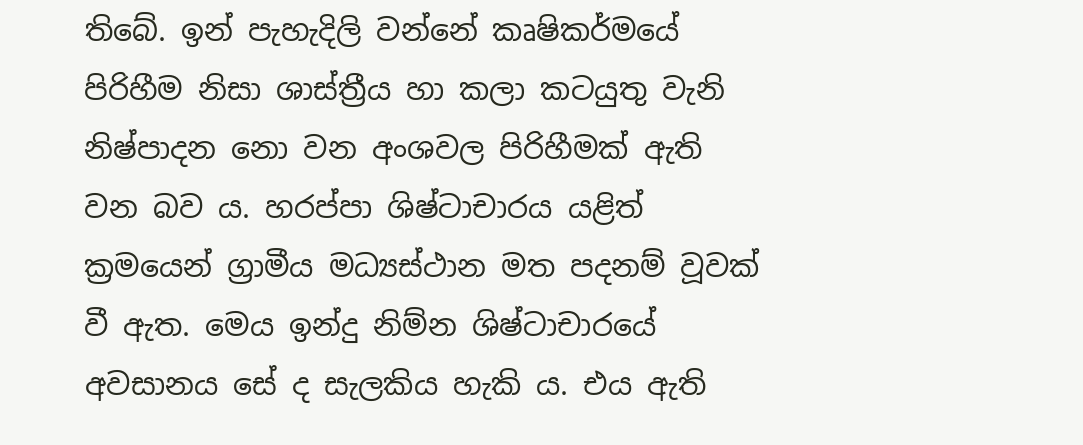තිබේ. ඉන් පැහැදිලි වන්නේ කෘෂිකර්මයේ පිරිහීම නිසා ශාස්‌ත්‍රීය හා කලා කටයුතු වැනි නිෂ්පාදන නො වන අංශවල පිරිහීමක්‌ ඇති වන බව ය. හරප්පා ශිෂ්ටාචාරය යළිත් ක්‍රමයෙන් ග්‍රාමීය මධ්‍යස්‌ථාන මත පදනම් වූවක්‌ වී ඇත. මෙය ඉන්දු නිම්න ශිෂ්ටාචාරයේ අවසානය සේ ද සැලකිය හැකි ය. එය ඇති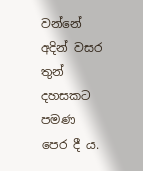වන්නේ අදින් වසර තුන් දහසකට පමණ පෙර දී ය.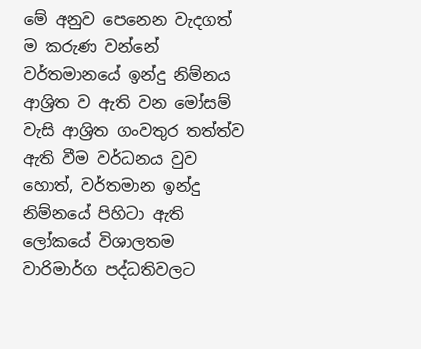මේ අනුව පෙනෙන වැදගත් ම කරුණ වන්නේ වර්තමානයේ ඉන්දු නිම්නය ආශ්‍රිත ව ඇති වන මෝසම් වැසි ආශ්‍රිත ගංවතුර තත්ත්ව ඇති වීම වර්ධනය වුව හොත්, වර්තමාන ඉන්දු නිම්නයේ පිහිටා ඇති ලෝකයේ විශාලතම වාරිමාර්ග පද්ධතිවලට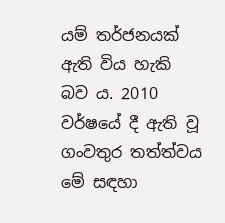යම් තර්ජනයක්‌ ඇති විය හැකි බව ය. 2010 වර්ෂයේ දී ඇති වූ ගංවතුර තත්ත්වය මේ සඳහා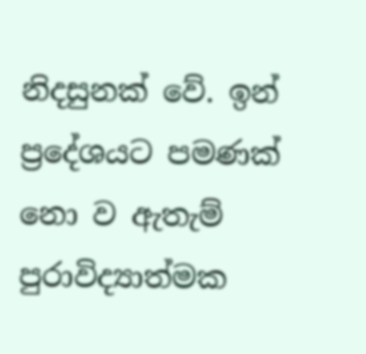නිදසුනක්‌ වේ. ඉන් ප්‍රදේශයට පමණක්‌ නො ව ඇතැම් පුරාවිද්‍යාත්මක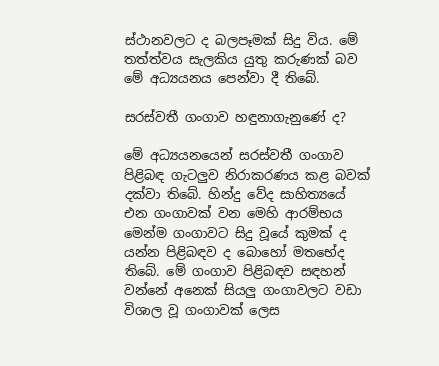ස්‌ථානවලට ද බලපෑමක්‌ සිදු විය. මේ තත්ත්වය සැලකිය යුතු කරුණක්‌ බව මේ අධ්‍යයනය පෙන්වා දී තිබේ.

සරස්‌වතී ගංගාව හඳුනාගැනුණේ ද?

මේ අධ්‍යයනයෙන් සරස්‌වතී ගංගාව පිළිබඳ ගැටලුව නිරාකරණය කළ බවක්‌ දක්‌වා තිබේ. හින්දු වේද සාහිත්‍යයේ එන ගංගාවක්‌ වන මෙහි ආරම්භය මෙන්ම ගංගාවට සිදු වූයේ කුමක්‌ ද යන්න පිළිබඳව ද බොහෝ මතභේද තිබේ. මේ ගංගාව පිළිබඳව සඳහන් වන්නේ අනෙක්‌ සියලු ගංගාවලට වඩා විශාල වූ ගංගාවක්‌ ලෙස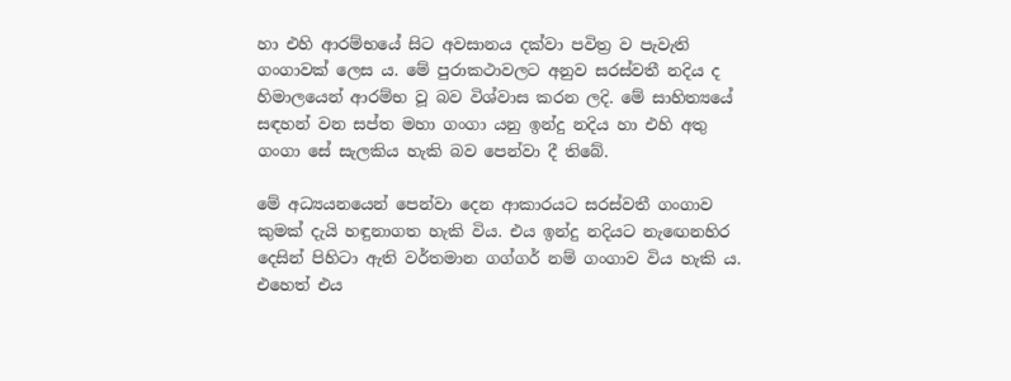හා එහි ආරම්භයේ සිට අවසානය දක්‌වා පවිත්‍ර ව පැවැති ගංගාවක්‌ ලෙස ය. මේ පුරාකථාවලට අනුව සරස්‌වතී නදිය ද හිමාලයෙන් ආරම්භ වූ බව විශ්වාස කරන ලදි. මේ සාහිත්‍යයේ සඳහන් වන සප්ත මහා ගංගා යනු ඉන්දු නදිය හා එහි අතු ගංගා සේ සැලකිය හැකි බව පෙන්වා දී තිබේ.

මේ අධ්‍යයනයෙන් පෙන්වා දෙන ආකාරයට සරස්‌වතී ගංගාව කුමක්‌ දැයි හඳුනාගත හැකි විය. එය ඉන්දු නදියට නැඟෙනහිර දෙසින් පිහිටා ඇති වර්තමාන ගග්ගර් නම් ගංගාව විය හැකි ය. එහෙත් එය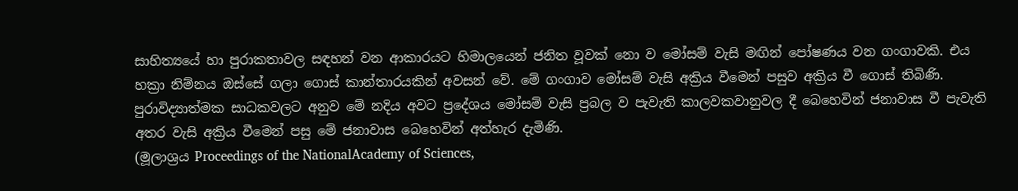සාහිත්‍යයේ හා පුරාකතාවල සඳහන් වන ආකාරයට හිමාලයෙන් ජනිත වූවක්‌ නො ව මෝසම් වැසි මඟින් පෝෂණය වන ගංගාවකි. එය හක්‍රා නිම්නය ඔස්‌සේ ගලා ගොස්‌ කාන්තාරයකින් අවසන් වේ. මේ ගංගාව මෝසම් වැසි අක්‍රිය වීමෙන් පසුව අක්‍රිය වී ගොස්‌ තිබිණි. පුරාවිද්‍යාත්මක සාධකවලට අනුව මේ නදිය අවට ප්‍රදේශය මෝසම් වැසි ප්‍රබල ව පැවැති කාලවකවානුවල දී බෙහෙවින් ජනාවාස වී පැවැති අතර වැසි අක්‍රිය වීමෙන් පසු මේ ජනාවාස බෙහෙවින් අත්හැර දැමිණි.
(මූලාශ්‍රය Proceedings of the NationalAcademy of Sciences,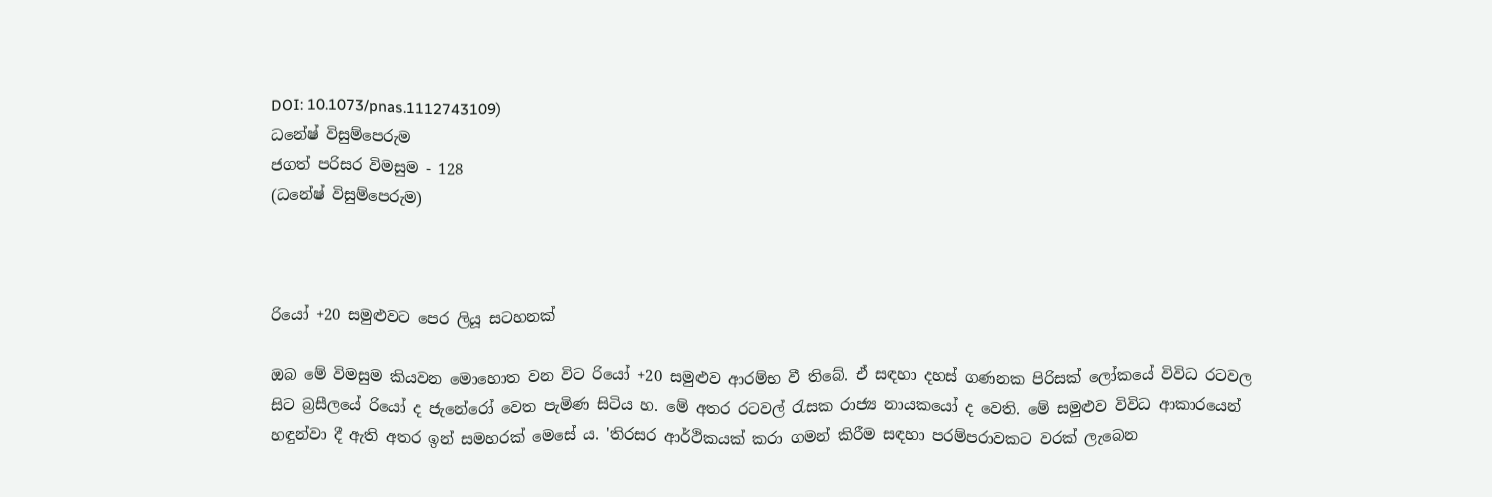DOI: 10.1073/pnas.1112743109)
ධනේෂ් විසුම්පෙරුම
ජගත් පරිසර විමසුම - 128
(ධනේෂ් විසුම්පෙරුම)



රියෝ +20 සමුළුවට පෙර ලියූ සටහනක්‌

ඔබ මේ විමසුම කියවන මොහොත වන විට රියෝ +20 සමුළුව ආරම්භ වී තිබේ. ඒ සඳහා දහස්‌ ගණනක පිරිසක්‌ ලෝකයේ විවිධ රටවල සිට බ්‍රසීලයේ රියෝ ද ජැනේරෝ වෙත පැමිණ සිටිය හ. මේ අතර රටවල් රැසක රාජ්‍ය නායකයෝ ද වෙති. මේ සමුළුව විවිධ ආකාරයෙන් හඳුන්වා දී ඇති අතර ඉන් සමහරක්‌ මෙසේ ය. 'තිරසර ආර්ථිකයක්‌ කරා ගමන් කිරීම සඳහා පරම්පරාවකට වරක්‌ ලැබෙන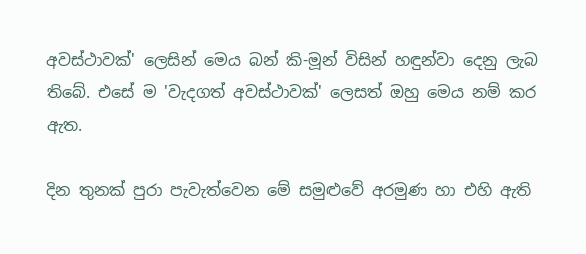අවස්‌ථාවක්‌' ලෙසින් මෙය බන් කි-මූන් විසින් හඳුන්වා දෙනු ලැබ තිබේ. එසේ ම 'වැදගත් අවස්‌ථාවක්‌' ලෙසත් ඔහු මෙය නම් කර ඇත.

දින තුනක්‌ පුරා පැවැත්වෙන මේ සමුළුවේ අරමුණ හා එහි ඇති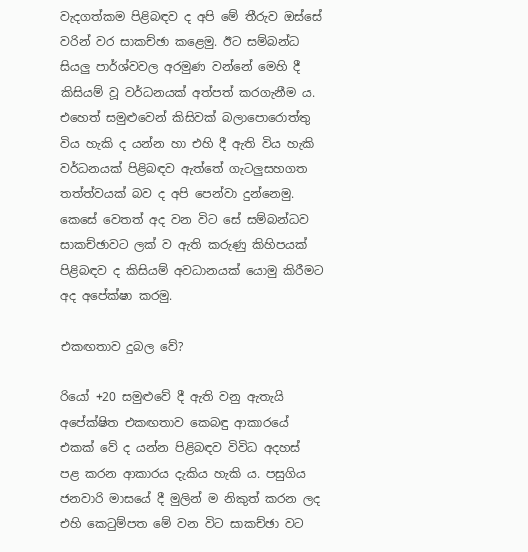වැදගත්කම පිළිබඳව ද අපි මේ තීරුව ඔස්‌සේ වරින් වර සාකච්ඡා කළෙමු. ඊට සම්බන්ධ සියලු පාර්ශ්වවල අරමුණ වන්නේ මෙහි දී කිසියම් වූ වර්ධනයක්‌ අත්පත් කරගැනීම ය. එහෙත් සමුළුවෙන් කිසිවක්‌ බලාපොරොත්තු විය හැකි ද යන්න හා එහි දී ඇති විය හැකි වර්ධනයක්‌ පිළිබඳව ඇත්තේ ගැටලුසහගත තත්ත්වයක්‌ බව ද අපි පෙන්වා දුන්නෙමු. කෙසේ වෙතත් අද වන විට සේ සම්බන්ධව සාකච්ඡාවට ලක්‌ ව ඇති කරුණු කිහිපයක්‌ පිළිබඳව ද කිසියම් අවධානයක්‌ යොමු කිරීමට අද අපේක්‌ෂා කරමු.

එකඟතාව දුබල වේ?

රියෝ +20 සමුළුවේ දී ඇති වනු ඇතැයි අපේක්‌ෂිත එකඟතාව කෙබඳු ආකාරයේ එකක්‌ වේ ද යන්න පිළිබඳව විවිධ අදහස්‌ පළ කරන ආකාරය දැකිය හැකි ය. පසුගිය ජනවාරි මාසයේ දී මුලින් ම නිකුත් කරන ලද එහි කෙටුම්පත මේ වන විට සාකච්ඡා වට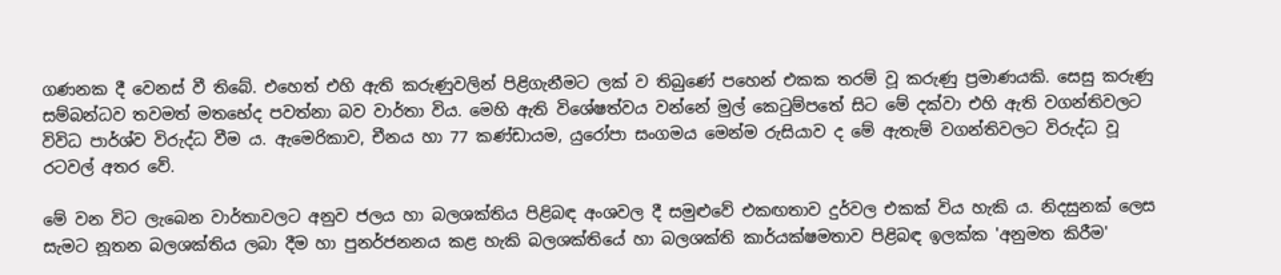ගණනක දී වෙනස්‌ වී තිබේ. එහෙත් එහි ඇති කරුණුවලින් පිළිගැනීමට ලක්‌ ව තිබුණේ පහෙන් එකක තරම් වූ කරුණු ප්‍රමාණයකි. සෙසු කරුණු සම්බන්ධව තවමත් මතභේද පවත්නා බව වාර්තා විය. මෙහි ඇති විශේෂත්වය වන්නේ මුල් කෙටුම්පතේ සිට මේ දක්‌වා එහි ඇති වගන්තිවලට විවිධ පාර්ශ්ව විරුද්ධ වීම ය. ඇමෙරිකාව, චීනය හා 77 කණ්‌ඩායම, යුරෝපා සංගමය මෙන්ම රුසියාව ද මේ ඇතැම් වගන්තිවලට විරුද්ධ වූ රටවල් අතර වේ.

මේ වන විට ලැබෙන වාර්තාවලට අනුව ජලය හා බලශක්‌තිය පිළිබඳ අංශවල දී සමුළුවේ එකඟතාව දුර්වල එකක්‌ විය හැකි ය. නිදසුනක්‌ ලෙස සැමට නූතන බලශක්‌තිය ලබා දීම හා පුනර්ජනනය කළ හැකි බලශක්‌තියේ හා බලශක්‌ති කාර්යක්‌ෂමතාව පිළිබඳ ඉලක්‌ක 'අනුමත කිරීම'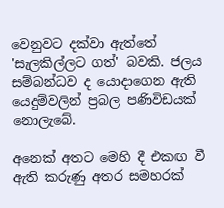වෙනුවට දක්‌වා ඇත්තේ 'සැලකිල්ලට ගත්' බවකි. ජලය සම්බන්ධව ද යොදාගෙන ඇති යෙදුම්වලින් ප්‍රබල පණිවිඩයක්‌ නොලැබේ.

අනෙක්‌ අතට මෙහි දී එකඟ වී ඇති කරුණු අතර සමහරක්‌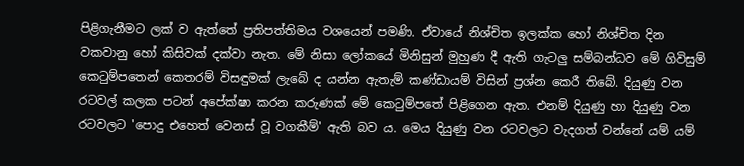පිළිගැනීමට ලක්‌ ව ඇත්තේ ප්‍රතිපත්තිමය වශයෙන් පමණි. ඒවායේ නිශ්චිත ඉලක්‌ක හෝ නිශ්චිත දින වකවානු හෝ කිසිවක්‌ දක්‌වා නැත. මේ නිසා ලෝකයේ මිනිසුන් මුහුණ දී ඇති ගැටලු සම්බන්ධව මේ ගිවිසුම් කෙටුම්පතෙන් කෙතරම් විසඳුමක්‌ ලැබේ ද යන්න ඇතැම් කණ්‌ඩායම් විසින් ප්‍රශ්න කෙරී තිබේ. දියුණු වන රටවල් කලක පටන් අපේක්‌ෂා කරන කරුණක්‌ මේ කෙටුම්පතේ පිළිගෙන ඇත. එනම් දියුණු හා දියුණු වන රටවලට 'පොදු එහෙත් වෙනස්‌ වූ වගකීම්' ඇති බව ය. මෙය දියුණු වන රටවලට වැදගත් වන්නේ යම් යම්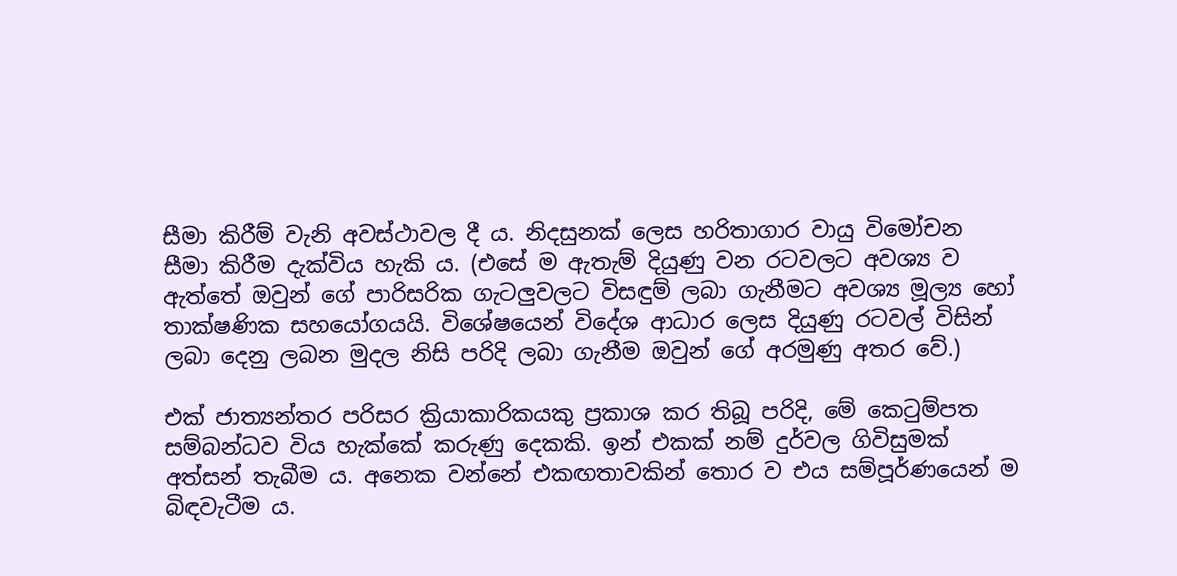සීමා කිරීම් වැනි අවස්‌ථාවල දී ය. නිදසුනක්‌ ලෙස හරිතාගාර වායු විමෝචන සීමා කිරීම දැක්‌විය හැකි ය. (එසේ ම ඇතැම් දියුණු වන රටවලට අවශ්‍ය ව ඇත්තේ ඔවුන් ගේ පාරිසරික ගැටලුවලට විසඳුම් ලබා ගැනීමට අවශ්‍ය මූල්‍ය හෝ තාක්‌ෂණික සහයෝගයයි. විශේෂයෙන් විදේශ ආධාර ලෙස දියුණු රටවල් විසින් ලබා දෙනු ලබන මුදල නිසි පරිදි ලබා ගැනීම ඔවුන් ගේ අරමුණු අතර වේ.)

එක්‌ ජාත්‍යන්තර පරිසර ක්‍රියාකාරිකයකු ප්‍රකාශ කර තිබූ පරිදි, මේ කෙටුම්පත සම්බන්ධව විය හැක්‌කේ කරුණු දෙකකි. ඉන් එකක්‌ නම් දුර්වල ගිවිසුමක්‌ අත්සන් තැබීම ය. අනෙක වන්නේ එකඟතාවකින් තොර ව එය සම්පූර්ණයෙන් ම බිඳවැටීම ය.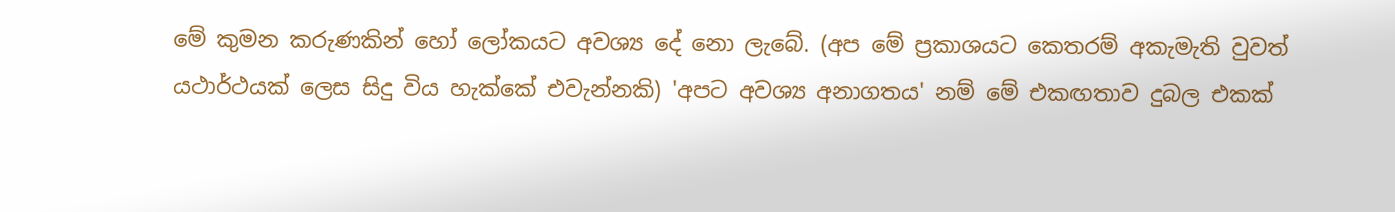මේ කුමන කරුණකින් හෝ ලෝකයට අවශ්‍ය දේ නො ලැබේ. (අප මේ ප්‍රකාශයට කෙතරම් අකැමැති වුවත් යථාර්ථයක්‌ ලෙස සිදු විය හැක්‌කේ එවැන්නකි) 'අපට අවශ්‍ය අනාගතය' නම් මේ එකඟතාව දුබල එකක්‌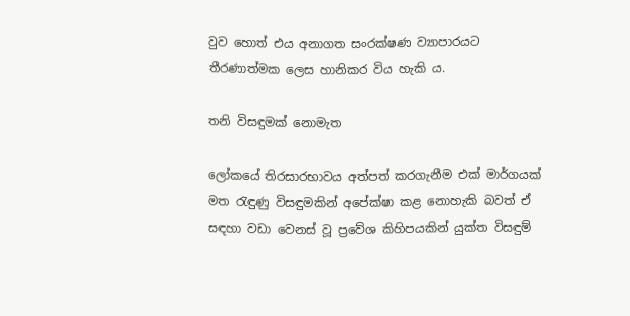වුව හොත් එය අනාගත සංරක්‌ෂණ ව්‍යාපාරයට තීරණාත්මක ලෙස හානිකර විය හැකි ය.

තනි විසඳුමක්‌ නොමැත

ලෝකයේ තිරසාරභාවය අත්පත් කරගැනීම එක්‌ මාර්ගයක්‌ මත රැඳුණු විසඳුමකින් අපේක්‌ෂා කළ නොහැකි බවත් ඒ සඳහා වඩා වෙනස්‌ වූ ප්‍රවේශ කිහිපයකින් යුක්‌ත විසඳුම්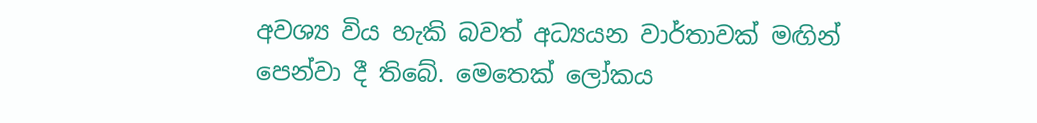අවශ්‍ය විය හැකි බවත් අධ්‍යයන වාර්තාවක්‌ මඟින් පෙන්වා දී තිබේ. මෙතෙක්‌ ලෝකය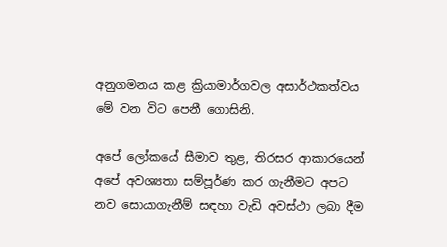අනුගමනය කළ ක්‍රියාමාර්ගවල අසාර්ථකත්වය මේ වන විට පෙනී ගොසිනි.

අපේ ලෝකයේ සීමාව තුළ, තිරසර ආකාරයෙන් අපේ අවශ්‍යතා සම්පූර්ණ කර ගැනීමට අපට නව සොයාගැනීම් සඳහා වැඩි අවස්‌ථා ලබා දීම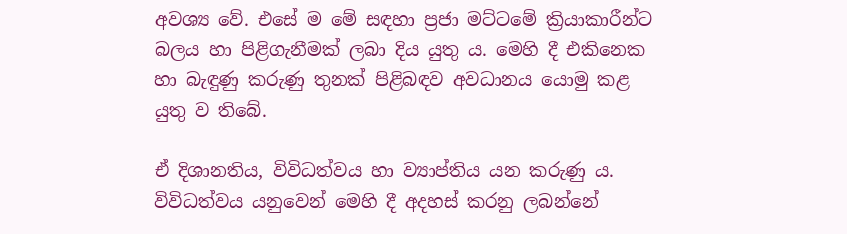අවශ්‍ය වේ. එසේ ම මේ සඳහා ප්‍රජා මට්‌ටමේ ක්‍රියාකාරීන්ට බලය හා පිළිගැනීමක්‌ ලබා දිය යුතු ය. මෙහි දී එකිනෙක හා බැඳුණු කරුණු තුනක්‌ පිළිබඳව අවධානය යොමු කළ යුතු ව තිබේ.

ඒ දිශානතිය, විවිධත්වය හා ව්‍යාප්තිය යන කරුණු ය. විවිධත්වය යනුවෙන් මෙහි දී අදහස්‌ කරනු ලබන්නේ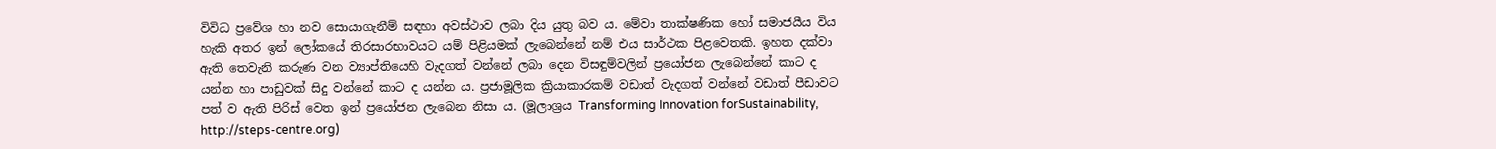විවිධ ප්‍රවේශ හා නව සොයාගැනීම් සඳහා අවස්‌ථාව ලබා දිය යුතු බව ය. මේවා තාක්‌ෂණික හෝ සමාජයීය විය හැකි අතර ඉන් ලෝකයේ තිරසාරභාවයට යම් පිළියමක්‌ ලැබෙන්නේ නම් එය සාර්ථක පිළවෙතකි. ඉහත දක්‌වා ඇති තෙවැනි කරුණ වන ව්‍යාප්තියෙහි වැදගත් වන්නේ ලබා දෙන විසඳුම්වලින් ප්‍රයෝජන ලැබෙන්නේ කාට ද යන්න හා පාඩුවක්‌ සිදු වන්නේ කාට ද යන්න ය. ප්‍රජාමූලික ක්‍රියාකාරකම් වඩාත් වැදගත් වන්නේ වඩාත් පීඩාවට පත් ව ඇති පිරිස්‌ වෙත ඉන් ප්‍රයෝජන ලැබෙන නිසා ය. (මූලාශ්‍රය Transforming Innovation forSustainability, http://steps-centre.org)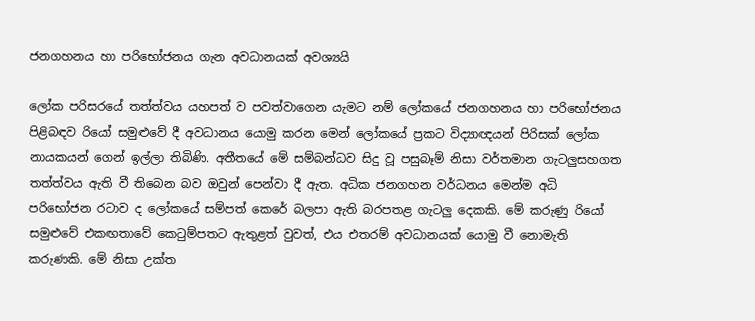ජනගහනය හා පරිභෝජනය ගැන අවධානයක්‌ අවශ්‍යයි

ලෝක පරිසරයේ තත්ත්වය යහපත් ව පවත්වාගෙන යැමට නම් ලෝකයේ ජනගහනය හා පරිභෝජනය පිළිබඳව රියෝ සමුළුවේ දී අවධානය යොමු කරන මෙන් ලෝකයේ ප්‍රකට විද්‍යාඥයන් පිරිසක්‌ ලෝක නායකයන් ගෙන් ඉල්ලා තිබිණි. අතීතයේ මේ සම්බන්ධව සිදු වූ පසුබෑම් නිසා වර්තමාන ගැටලුසහගත තත්ත්වය ඇති වී තිබෙන බව ඔවුන් පෙන්වා දී ඇත. අධික ජනගහන වර්ධනය මෙන්ම අධි පරිභෝජන රටාව ද ලෝකයේ සම්පත් කෙරේ බලපා ඇති බරපතළ ගැටලු දෙකකි. මේ කරුණු රියෝ සමුළුවේ එකඟතාවේ කෙටුම්පතට ඇතුළත් වුවත්, එය එතරම් අවධානයක්‌ යොමු වී නොමැති කරුණකි. මේ නිසා උක්‌ත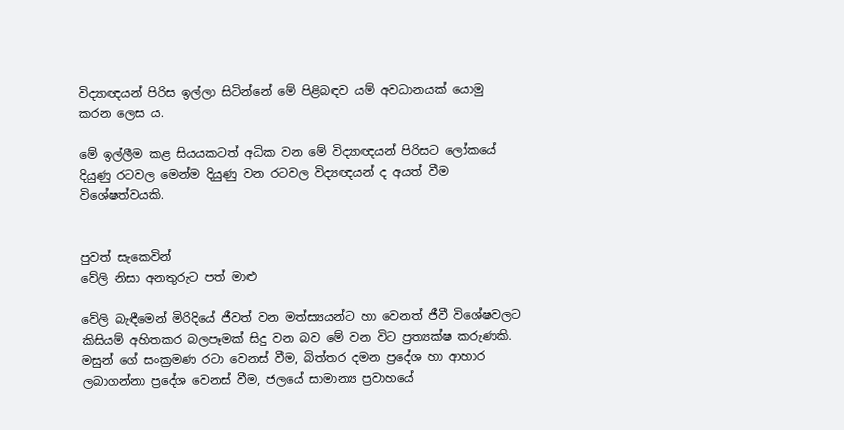විද්‍යාඥයන් පිරිස ඉල්ලා සිටින්නේ මේ පිළිබඳව යම් අවධානයක්‌ යොමු කරන ලෙස ය.

මේ ඉල්ලීම කළ සියයකටත් අධික වන මේ විද්‍යාඥයන් පිරිසට ලෝකයේ දියුණු රටවල මෙන්ම දියුණු වන රටවල විද්‍යඥයන් ද අයත් වීම විශේෂත්වයකි.


පුවත් සැකෙවින්
වේලි නිසා අනතුරුට පත් මාළු

වේලි බැඳීමෙන් මිරිදියේ ජීවත් වන මත්ස්‍යයන්ට හා වෙනත් ජීවී විශේෂවලට කිසියම් අහිතකර බලපෑමක්‌ සිදු වන බව මේ වන විට ප්‍රත්‍යක්‌ෂ කරුණකි. මසුන් ගේ සංක්‍රමණ රටා වෙනස්‌ වීම, බිත්තර දමන ප්‍රදේශ හා ආහාර ලබාගන්නා ප්‍රදේශ වෙනස්‌ වීම, ජලයේ සාමාන්‍ය ප්‍රවාහයේ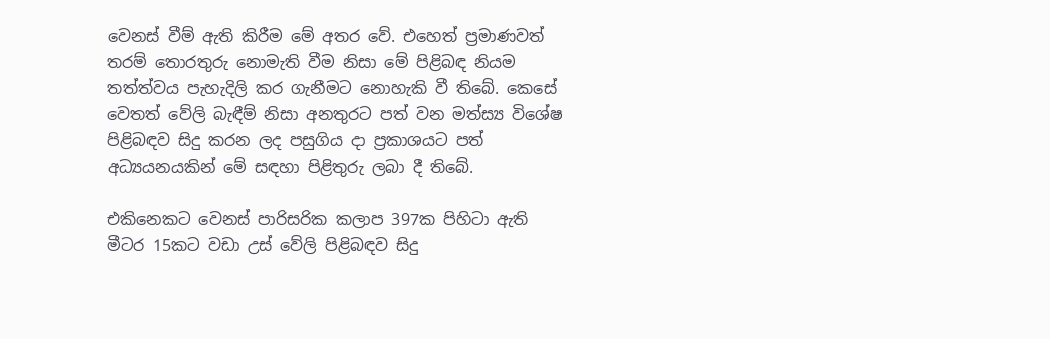වෙනස්‌ වීම් ඇති කිරීම මේ අතර වේ. එහෙත් ප්‍රමාණවත් තරම් තොරතුරු නොමැති වීම නිසා මේ පිළිබඳ නියම තත්ත්වය පැහැදිලි කර ගැනීමට නොහැකි වී තිබේ. කෙසේ වෙතත් වේලි බැඳීම් නිසා අනතුරට පත් වන මත්ස්‍ය විශේෂ පිළිබඳව සිදු කරන ලද පසුගිය දා ප්‍රකාශයට පත් අධ්‍යයනයකින් මේ සඳහා පිළිතුරු ලබා දී තිබේ.

එකිනෙකට වෙනස්‌ පාරිසරික කලාප 397ක පිහිටා ඇති මීටර 15කට වඩා උස්‌ වේලි පිළිබඳව සිදු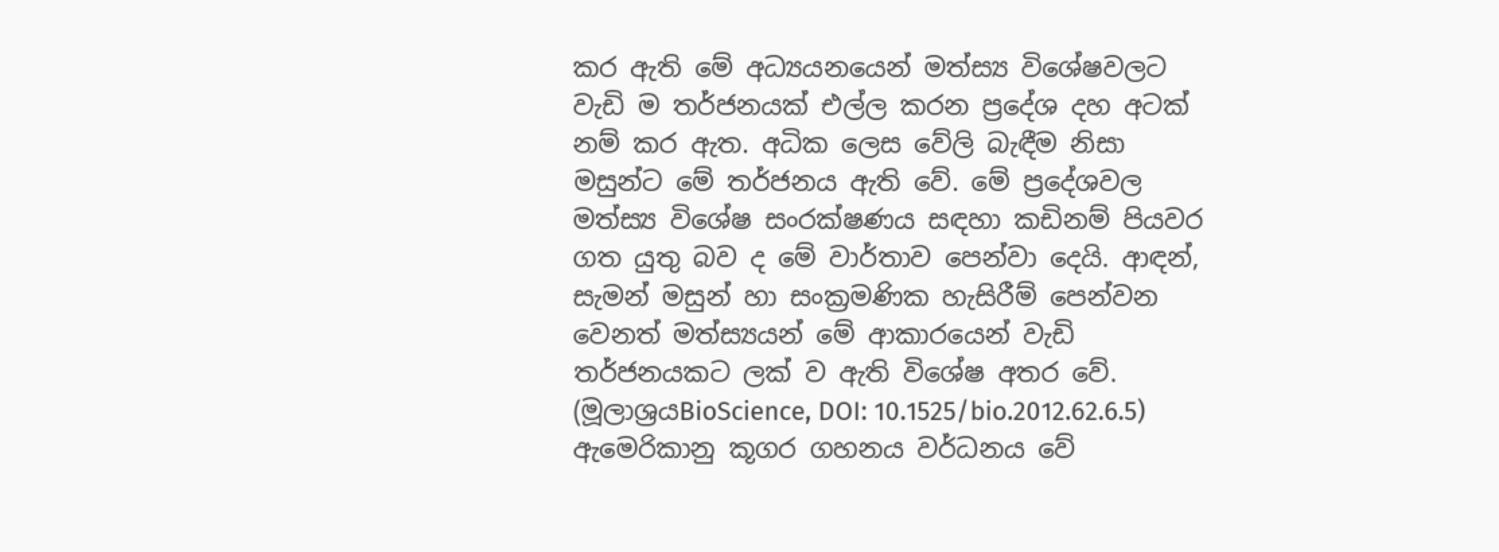කර ඇති මේ අධ්‍යයනයෙන් මත්ස්‍ය විශේෂවලට වැඩි ම තර්ජනයක්‌ එල්ල කරන ප්‍රදේශ දහ අටක්‌ නම් කර ඇත. අධික ලෙස වේලි බැඳීම නිසා මසුන්ට මේ තර්ජනය ඇති වේ. මේ ප්‍රදේශවල මත්ස්‍ය විශේෂ සංරක්‌ෂණය සඳහා කඩිනම් පියවර ගත යුතු බව ද මේ වාර්තාව පෙන්වා දෙයි. ආඳන්, සැමන් මසුන් හා සංක්‍රමණික හැසිරීම් පෙන්වන වෙනත් මත්ස්‍යයන් මේ ආකාරයෙන් වැඩි තර්ජනයකට ලක්‌ ව ඇති විශේෂ අතර වේ. (මූලාශ්‍රයBioScience, DOI: 10.1525/bio.2012.62.6.5)
ඇමෙරිකානු කූගර ගහනය වර්ධනය වේ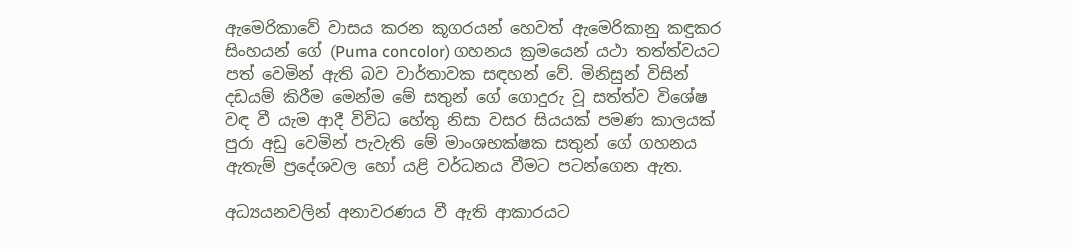ඇමෙරිකාවේ වාසය කරන කූගරයන් හෙවත් ඇමෙරිකානු කඳුකර සිංහයන් ගේ (Puma concolor) ගහනය ක්‍රමයෙන් යථා තත්ත්වයට පත් වෙමින් ඇති බව වාර්තාවක සඳහන් වේ. මිනිසුන් විසින් දඩයම් කිරීම මෙන්ම මේ සතුන් ගේ ගොදුරු වූ සත්ත්ව විශේෂ වඳ වී යැම ආදී විවිධ හේතු නිසා වසර සියයක්‌ පමණ කාලයක්‌ පුරා අඩු වෙමින් පැවැති මේ මාංශභක්‌ෂක සතුන් ගේ ගහනය ඇතැම් ප්‍රදේශවල හෝ යළි වර්ධනය වීමට පටන්ගෙන ඇත.

අධ්‍යයනවලින් අනාවරණය වී ඇති ආකාරයට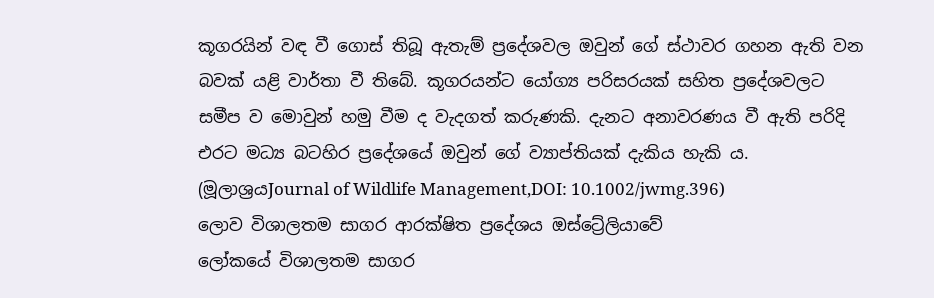කූගරයින් වඳ වී ගොස්‌ තිබූ ඇතැම් ප්‍රදේශවල ඔවුන් ගේ ස්‌ථාවර ගහන ඇති වන බවක්‌ යළි වාර්තා වී තිබේ. කූගරයන්ට යෝග්‍ය පරිසරයක්‌ සහිත ප්‍රදේශවලට සමීප ව මොවුන් හමු වීම ද වැදගත් කරුණකි. දැනට අනාවරණය වී ඇති පරිදි එරට මධ්‍ය බටහිර ප්‍රදේශයේ ඔවුන් ගේ ව්‍යාප්තියක්‌ දැකිය හැකි ය. (මූලාශ්‍රයJournal of Wildlife Management,DOI: 10.1002/jwmg.396)
ලොව විශාලතම සාගර ආරක්‌ෂිත ප්‍රදේශය ඔස්‌ට්‍රේලියාවේ
ලෝකයේ විශාලතම සාගර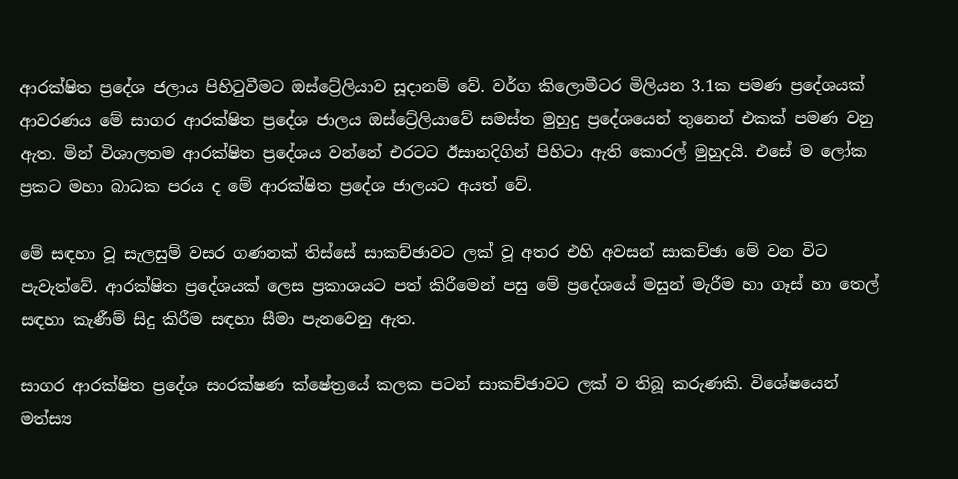ආරක්‌ෂිත ප්‍රදේශ ජලාය පිහිටුවීමට ඔස්‌ට්‍රේලියාව සූදානම් වේ. වර්ග කිලොමීටර මිලියන 3.1ක පමණ ප්‍රදේශයක්‌ ආවරණය මේ සාගර ආරක්‌ෂිත ප්‍රදේශ ජාලය ඔස්‌ට්‍රේලියාවේ සමස්‌ත මුහුදු ප්‍රදේශයෙන් තුනෙන් එකක්‌ පමණ වනු ඇත. මින් විශාලතම ආරක්‌ෂිත ප්‍රදේශය වන්නේ එරටට ඊසානදිගින් පිහිටා ඇති කොරල් මුහුදයි. එසේ ම ලෝක ප්‍රකට මහා බාධක පරය ද මේ ආරක්‌ෂිත ප්‍රදේශ ජාලයට අයත් වේ.

මේ සඳහා වූ සැලසුම් වසර ගණනක්‌ තිස්‌සේ සාකච්ඡාවට ලක්‌ වූ අතර එහි අවසන් සාකච්ඡා මේ වන විට පැවැත්වේ. ආරක්‌ෂිත ප්‍රදේශයක්‌ ලෙස ප්‍රකාශයට පත් කිරීමෙන් පසු මේ ප්‍රදේශයේ මසුන් මැරීම හා ගෑස්‌ හා තෙල් සඳහා කැණීම් සිදු කිරීම සඳහා සීමා පැනවෙනු ඇත.

සාගර ආරක්‌ෂිත ප්‍රදේශ සංරක්‌ෂණ ක්‌ෂේත්‍රයේ කලක පටන් සාකච්ඡාවට ලක්‌ ව තිබූ කරුණකි. විශේෂයෙන් මත්ස්‍ය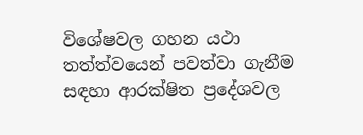විශේෂවල ගහන යථා තත්ත්වයෙන් පවත්වා ගැනීම සඳහා ආරක්‌ෂිත ප්‍රදේශවල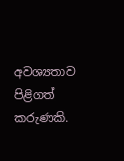අවශ්‍යතාව පිළිගත් කරුණකි.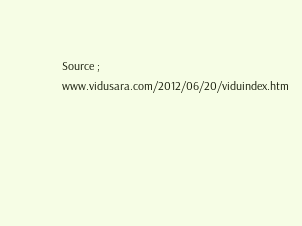Source ; www.vidusara.com/2012/06/20/viduindex.htm